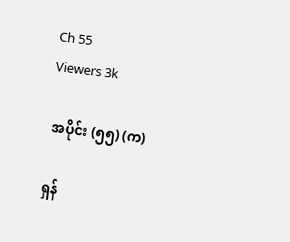Ch 55
Viewers 3k

 အပိုင်း (၅၅) (က)

ရှန်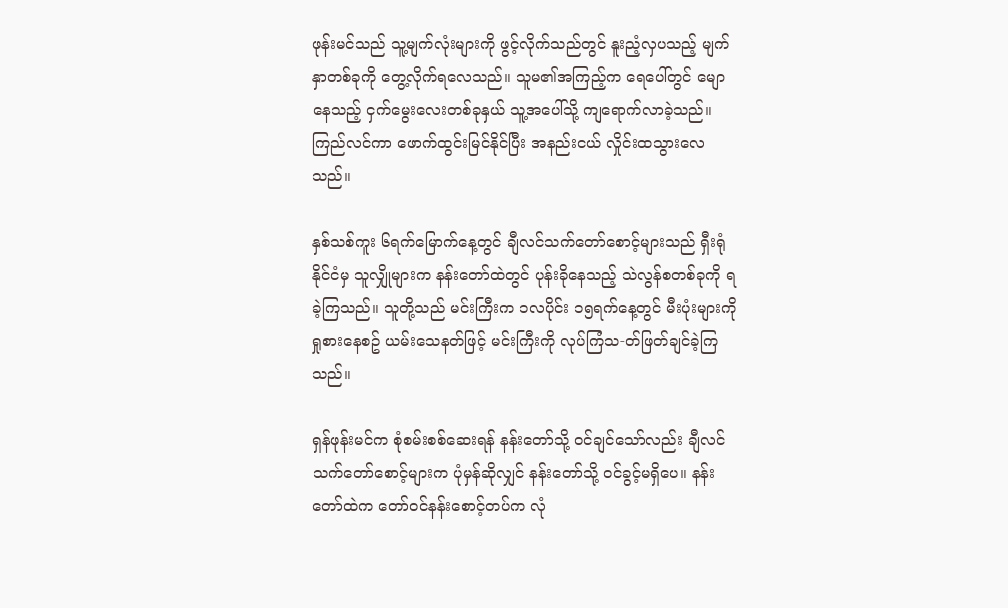ဖုန်းမင်သည် သူ့မျက်လုံးများကို ဖွင့်လိုက်သည်တွင် နူးညံ့လှပသည့် မျက်နှာတစ်ခုကို တွေ့လိုက်ရလေသည်။ သူမ၏အကြည့်က ရေပေါ်တွင် မျောနေသည့် ငှက်မွေးလေးတစ်ခုနှယ် သူ့အပေါ်သို့ ကျရောက်လာခဲ့သည်။ ကြည်လင်ကာ ဖောက်ထွင်းမြင်နိုင်ပြီး အနည်းငယ် လှိုင်းထသွားလေသည်။

နှစ်သစ်ကူး ၆ရက်မြောက်နေ့တွင် ချီလင်သက်တော်စောင့်များသည် ရှီးရုံနိုင်ငံမှ သူလျှိုများက နန်းတော်ထဲတွင် ပုန်းခိုနေသည့် သဲလွန်စတစ်ခုကို ရခဲ့ကြသည်။ သူတို့သည် မင်းကြီးက ၁လပိုင်း ၁၅ရက်နေ့တွင် မီးပုံးများကို ရှုစားနေစဥ် ယမ်းသေနတ်ဖြင့် မင်းကြီးကို လုပ်ကြံသ-တ်ဖြတ်ချင်ခဲ့ကြသည်။

ရှန်ဖုန်းမင်က စုံစမ်းစစ်ဆေးရန် နန်းတော်သို့ ဝင်ချင်သော်လည်း ချီလင်သက်တော်စောင့်များက ပုံမှန်ဆိုလျှင် နန်းတော်သို့ ဝင်ခွင့်မရှိပေ။ နန်းတော်ထဲက တော်ဝင်နန်းစောင့်တပ်က လုံ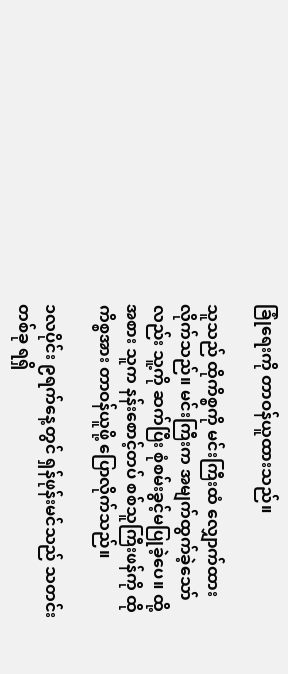ခြုံရေးကို တာဝန်ယူထားသည်။

သူသည် ထိုကိစ္စကို မင်းကြီးထံ လျှောက်ထားလိုက်သည်။ မင်းကြီးက အမျက်ထွက်ခဲ့သော်လည်း သူ့ကို ဆက်ပြီး စုံစမ်းခွင့်မပြုခဲ့ပေ။ ထို့အစား သူက နန်းစောင့်တပ် စစ်သူကြီးဖန်ကို ထိုကိစ္စအား တာဝန်ယူဖို့ ပြောလိုက်သည်။

၁လပိုင်း ၉ရက်နေ့တွင် ရှန်ဖုန်းမင်သည် သတင်းတစ်ခု ရရှိ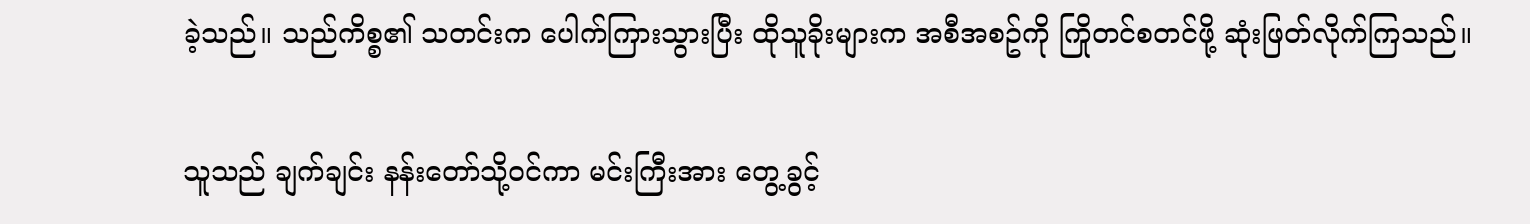ခဲ့သည်။ သည်ကိစ္စ၏ သတင်းက ပေါက်ကြားသွားပြီး ထိုသူခိုးများက အစီအစဥ်ကို ကြိုတင်စတင်ဖို့ ဆုံးဖြတ်လိုက်ကြသည်။

သူသည် ချက်ချင်း နန်းတော်သို့ဝင်ကာ မင်းကြီးအား တွေ့ခွင့်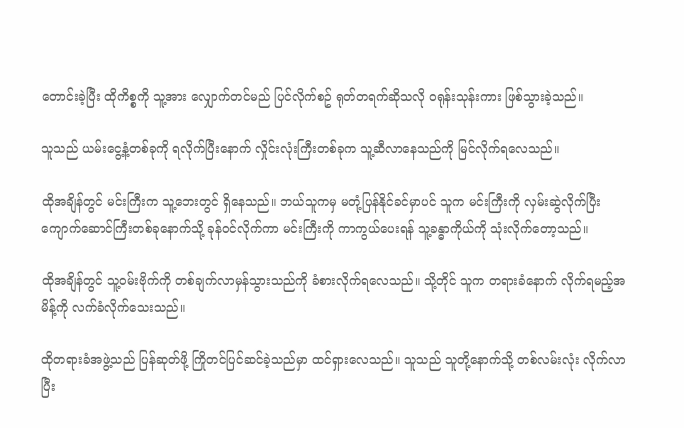တောင်းခဲ့ပြီး ထိုကိစ္စကို သူ့အား လျှောက်တင်မည် ပြင်လိုက်စဥ် ရုတ်တရက်ဆိုသလို ဝရုန်းသုန်းကား ဖြစ်သွားခဲ့သည်။

သူသည် ယမ်းငွေ့နံ့တစ်ခုကို ရလိုက်ပြီးနောက် လှိုင်းလုံးကြီးတစ်ခုက သူ့ဆီလာနေသည်ကို မြင်လိုက်ရလေသည်။

ထိုအချိန်တွင် မင်းကြီးက သူ့ဘေးတွင် ရှိနေသည်။ ဘယ်သူကမှ မတုံ့ပြန်နိုင်ခင်မှာပင် သူက မင်းကြီးကို လှမ်းဆွဲလိုက်ပြီး ကျောက်ဆောင်ကြီးတစ်ခုနောက်သို့ ခုန်ဝင်လိုက်ကာ မင်းကြီးကို ကာကွယ်ပေးရန် သူ့ခန္ဓာကိုယ်ကို သုံးလိုက်တော့သည်။

ထိုအချိန်တွင် သူ့ဝမ်းဗိုက်ကို တစ်ချက်လာမှန်သွားသည်ကို ခံစားလိုက်ရလေသည်။ သို့တိုင် သူက တရားခံနောက် လိုက်ရမည့်အမိန့်ကို လက်ခံလိုက်သေးသည်။

ထိုတရားခံအဖွဲ့သည် ပြန်ဆုတ်ဖို့ ကြိုတင်ပြင်ဆင်ခဲ့သည်မှာ ထင်ရှားလေသည်။ သူသည် သူတို့နောက်သို့ တစ်လမ်းလုံး လိုက်လာပြီး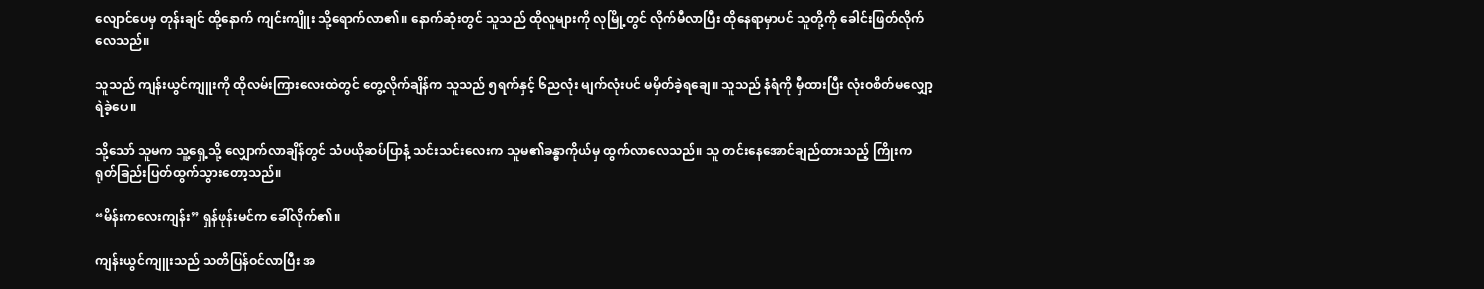လျောင်ပေမှ တုန်းချင် ထို့နောက် ကျင်းကျိူး သို့ရောက်လာ၏။ နောက်ဆုံးတွင် သူသည် ထိုလူများကို လုမြို့တွင် လိုက်မီလာပြီး ထိုနေရာမှာပင် သူတို့ကို ခေါင်းဖြတ်လိုက်လေသည်။

သူသည် ကျန်းယွင်ကျူးကို ထိုလမ်းကြားလေးထဲတွင် တွေ့လိုက်ချိန်က သူသည် ၅ရက်နှင့် ၆ညလုံး မျက်လုံးပင် မမှိတ်ခဲ့ရချေ။ သူသည် နံရံကို မှီထားပြီး လုံးဝစိတ်မလျှော့ရဲခဲ့ပေ။

သို့သော် သူမက သူ့ရှေ့သို့ လျှောက်လာချိန်တွင် သံပယိုဆပ်ပြာနံ့ သင်းသင်းလေးက သူမ၏ခန္ဓာကိုယ်မှ ထွက်လာလေသည်။ သူ တင်းနေအောင်ချည်ထားသည့် ကြိုးက ရုတ်ခြည်းပြတ်ထွက်သွားတော့သည်။

“မိန်းကလေးကျန်း” ရှန်ဖုန်းမင်က ခေါ်လိုက်၏။

ကျန်းယွင်ကျူးသည် သတိပြန်ဝင်လာပြီး အ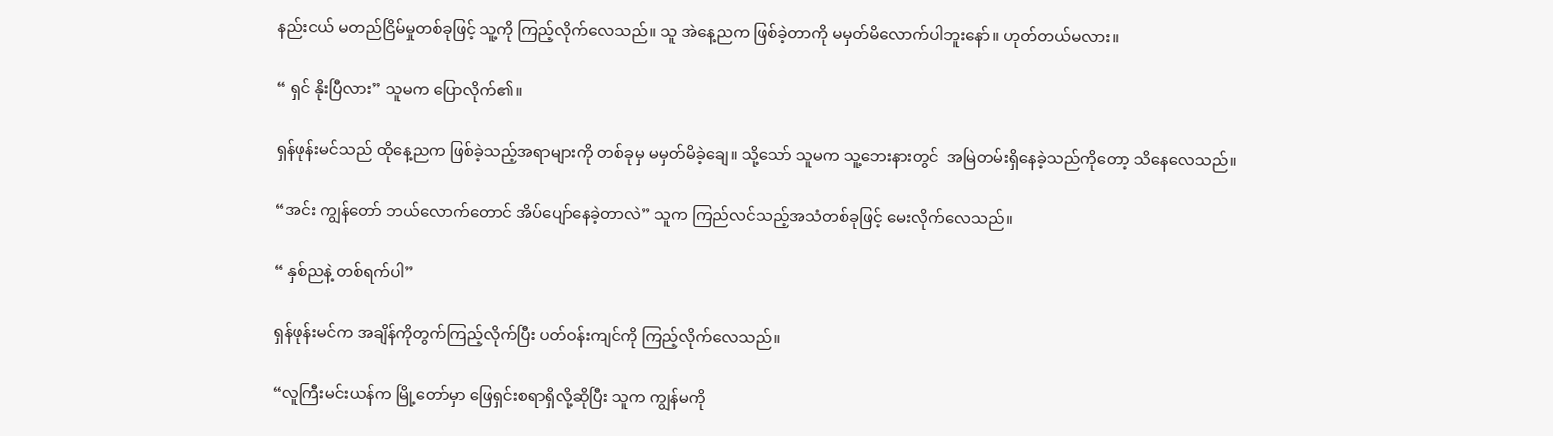နည်းငယ် မတည်ငြိမ်မှုတစ်ခုဖြင့် သူ့ကို ကြည့်လိုက်လေသည်။ သူ အဲနေ့ညက ဖြစ်ခဲ့တာကို မမှတ်မိလောက်ပါဘူးနော်။ ဟုတ်တယ်မလား။

“ ရှင် နိုးပြီလား” သူမက ပြောလိုက်၏။

ရှန်ဖုန်းမင်သည် ထိုနေ့ညက ဖြစ်ခဲ့သည့်အရာများကို တစ်ခုမှ မမှတ်မိခဲ့ချေ။ သို့သော် သူမက သူ့ဘေးနားတွင်  အမြဲတမ်းရှိနေခဲ့သည်ကိုတော့ သိနေလေသည်။

“အင်း ကျွန်တော် ဘယ်လောက်တောင် အိပ်ပျော်နေခဲ့တာလဲ” သူက ကြည်လင်သည့်အသံတစ်ခုဖြင့် မေးလိုက်လေသည်။

“ နှစ်ညနဲ့ တစ်ရက်ပါ”

ရှန်ဖုန်းမင်က အချိန်ကိုတွက်ကြည့်လိုက်ပြီး ပတ်ဝန်းကျင်ကို ကြည့်လိုက်လေသည်။

“လူကြီးမင်းယန်က မြို့တော်မှာ ဖြေရှင်းစရာရှိလို့ဆိုပြီး သူက ကျွန်မကို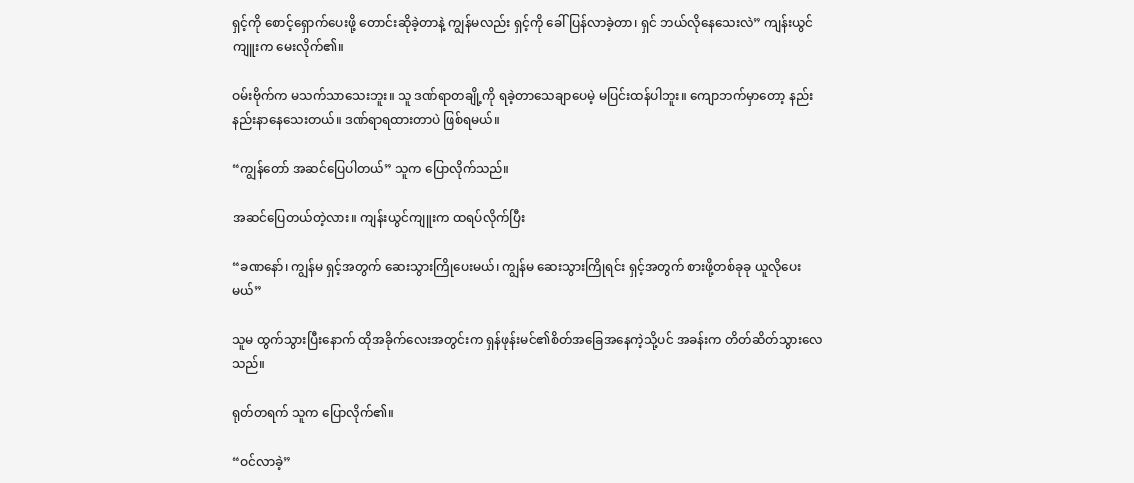ရှင့်ကို စောင့်ရှောက်ပေးဖို့ တောင်းဆိုခဲ့တာနဲ့ ကျွန်မလည်း ရှင့်ကို ခေါ်ပြန်လာခဲ့တာ၊ ရှင် ဘယ်လိုနေသေးလဲ” ကျန်းယွင်ကျူးက မေးလိုက်၏။

ဝမ်းဗိုက်က မသက်သာသေးဘူး။ သူ ဒဏ်ရာတချို့ကို ရခဲ့တာသေချာပေမဲ့ မပြင်းထန်ပါဘူး။ ကျောဘက်မှာတော့ နည်းနည်းနာနေသေးတယ်။ ဒဏ်ရာရထားတာပဲ ဖြစ်ရမယ်။

“ကျွန်တော် အဆင်ပြေပါတယ်” သူက ပြောလိုက်သည်။

အဆင်ပြေတယ်တဲ့လား။ ကျန်းယွင်ကျူးက ထရပ်လိုက်ပြီး

“ခဏနော်၊ ကျွန်မ ရှင့်အတွက် ဆေးသွားကြိုပေးမယ်၊ ကျွန်မ ဆေးသွားကြိုရင်း ရှင့်အတွက် စားဖို့တစ်ခုခု ယူလိုပေးမယ်”

သူမ ထွက်သွားပြီးနောက် ထိုအခိုက်လေးအတွင်းက ရှန်ဖုန်းမင်၏စိတ်အခြေအနေကဲ့သို့ပင် အခန်းက တိတ်ဆိတ်သွားလေသည်။

ရုတ်တရက် သူက ပြောလိုက်၏။

“ဝင်လာခဲ့”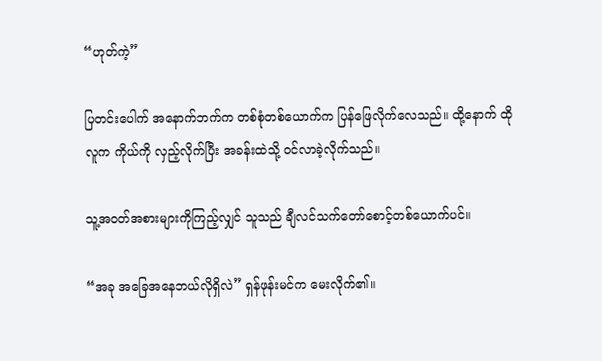“ဟုတ်ကဲ့”

ပြတင်းပေါက် အနောက်ဘက်က တစ်စုံတစ်ယောက်က ပြန်ဖြေလိုက်လေသည်။ ထို့နောက် ထိုလူက ကိုယ်ကို လှည့်လိုက်ပြီး အခန်းထဲသို့ ဝင်လာခဲ့လိုက်သည်။

သူ့အဝတ်အစားများကိုကြည့်လျှင် သူသည် ချီလင်သက်တော်စောင့်တစ်ယောက်ပင်။

“အခု အခြေအနေဘယ်လိုရှိလဲ” ရှန်ဖုန်းမင်က မေးလိုက်၏။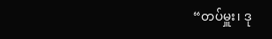“တပ်မှူး၊ ဒု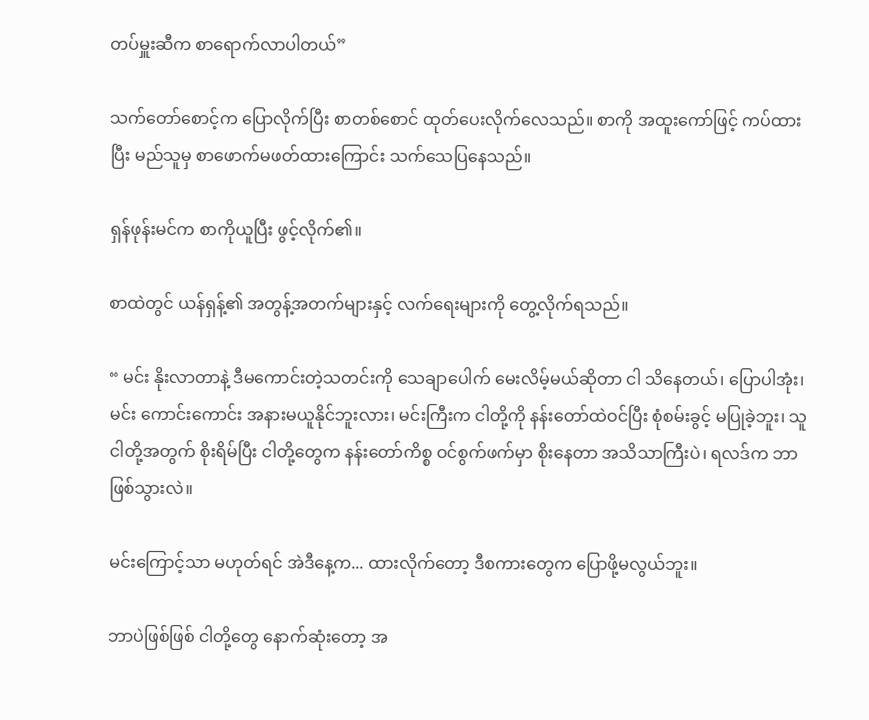တပ်မှူးဆီက စာရောက်လာပါတယ်”

သက်တော်စောင့်က ပြောလိုက်ပြီး စာတစ်စောင် ထုတ်ပေးလိုက်လေသည်။ စာကို အထူးကော်ဖြင့် ကပ်ထားပြီး မည်သူမှ စာဖောက်မဖတ်ထားကြောင်း သက်သေပြနေသည်။

ရှန်ဖုန်းမင်က စာကိုယူပြီး ဖွင့်လိုက်၏။

စာထဲတွင် ယန်ရှန့်၏ အတွန့်အတက်များနှင့် လက်ရေးများကို တွေ့လိုက်ရသည်။

“ မင်း နိုးလာတာနဲ့ ဒီမကောင်းတဲ့သတင်းကို သေချာပေါက် မေးလိမ့်မယ်ဆိုတာ ငါ သိနေတယ်၊ ပြောပါအုံး၊ မင်း ကောင်းကောင်း အနားမယူနိုင်ဘူးလား၊ မင်းကြီးက ငါတို့ကို နန်းတော်ထဲဝင်ပြီး စုံစမ်းခွင့် မပြုခဲ့ဘူး၊ သူ ငါတို့အတွက် စိုးရိမ်ပြီး ငါတို့တွေက နန်းတော်ကိစ္စ ဝင်စွက်ဖက်မှာ စိုးနေတာ အသိသာကြီးပဲ၊ ရလဒ်က ဘာဖြစ်သွားလဲ။

မင်းကြောင့်သာ မဟုတ်ရင် အဲဒီနေ့က... ထားလိုက်တော့ ဒီစကားတွေက ပြောဖို့မလွယ်ဘူး။

ဘာပဲဖြစ်ဖြစ် ငါတို့တွေ နောက်ဆုံးတော့ အ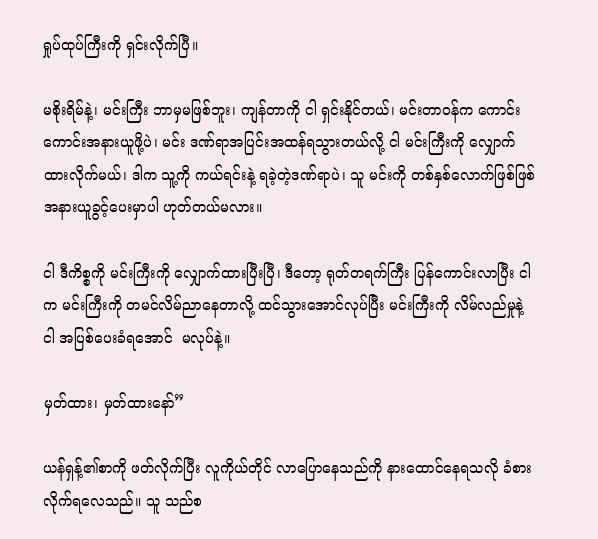ရှုပ်ထုပ်ကြီးကို ရှင်းလိုက်ပြီ။

မစိုးရိမ်နဲ့၊ မင်းကြီး ဘာမှမဖြစ်ဘူး၊ ကျန်တာကို ငါ ရှင်းနိုင်တယ်၊ မင်းတာဝန်က ကောင်းကောင်းအနားယူဖို့ပဲ၊ မင်း ဒဏ်ရာအပြင်းအထန်ရသွားတယ်လို့ ငါ မင်းကြီးကို လျှောက်ထားလိုက်မယ်၊ ဒါက သူ့ကို ကယ်ရင်းနဲ့ ရခဲ့တဲ့ဒဏ်ရာပဲ၊ သူ မင်းကို တစ်နှစ်လောက်ဖြစ်ဖြစ် အနားယူခွင့်ပေးမှာပါ ဟုတ်တယ်မလား။

ငါ ဒီကိစ္စကို မင်းကြီးကို လျှောက်ထားပြီးပြီ၊ ဒီတော့ ရုတ်တရက်ကြီး ပြန်ကောင်းလာပြီး ငါက မင်းကြီးကို တမင်လိမ်ညာနေတာလို့ ထင်သွားအောင်လုပ်ပြီး မင်းကြီးကို လိမ်လည်မှုနဲ့ ငါ အပြစ်ပေးခံရအောင်  မလုပ်နဲ့။

မှတ်ထား၊ မှတ်ထားနော်”

ယန်ရှန့်၏စာကို ဖတ်လိုက်ပြီး လူကိုယ်တိုင် လာပြောနေသည်ကို နားထောင်နေရသလို ခံစားလိုက်ရလေသည်။ သူ သည်စ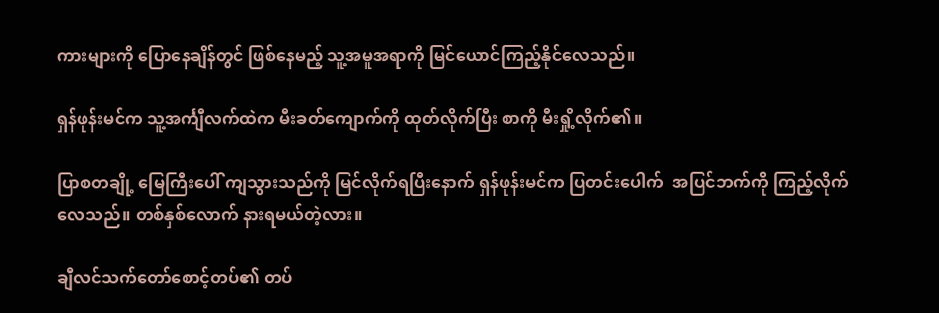ကားများကို ပြောနေချိန်တွင် ဖြစ်နေမည့် သူ့အမူအရာကို မြင်ယောင်ကြည့်နိုင်လေသည်။

ရှန်ဖုန်းမင်က သူ့အင်္ကျီလက်ထဲက မီးခတ်ကျောက်ကို ထုတ်လိုက်ပြီး စာကို မီးရှို့လိုက်၏။

ပြာစတချို့ မြေကြီးပေါ် ကျသွားသည်ကို မြင်လိုက်ရပြီးနောက် ရှန်ဖုန်းမင်က ပြတင်းပေါက်  အပြင်ဘက်ကို ကြည့်လိုက်လေသည်။ တစ်နှစ်လောက် နားရမယ်တဲ့လား။

ချီလင်သက်တော်စောင့်တပ်၏ တပ်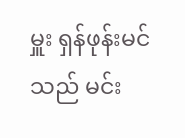မှူး ရှန်ဖုန်းမင်သည် မင်း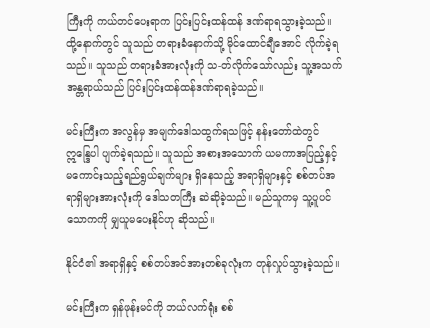ကြီးကို ကယ်တင်ပေးရာက ပြင်းပြင်းထန်ထန် ဒဏ်ရာရသွားခဲ့သည်။ ထို့နောက်တွင် သူသည် တရားခံနောက်သို့ မိုင်ထောင်ချီအောင် လိုက်ခဲ့ရသည်။ သူသည် တရားခံအားလုံးကို သ-တ်လိုက်သော်လည်း သူ့အသက်အန္တရာယ်သည် ပြင်းပြင်းထန်ထန်ဒဏ်ရာရခဲ့သည်။

မင်းကြီးက အလွန်မှ အမျက်ဒေါသထွက်ရသဖြင့် နန်းတော်ထဲတွင် ဣန္ဒြေပါ ပျက်ခဲ့ရသည်။ သူသည် အစားအသောက် ယမကာအပြည့်နှင့် မကောင်းသည့်ရည်ရွယ်ချက်များ ရှိနေသည့် အရာရှိများနှင့် စစ်တပ်အရာရှိများအားလုံးကို ဒေါသတကြီး ဆဲဆိုခဲ့သည်။ မည်သူကမှ သူ့ပူပင်သောကကို မျှယူမပေးနိုင်ဟု ဆိုသည်။

နိုင်ငံ၏ အရာရှိနှင့် စစ်တပ်အင်အားတစ်ခုလုံးက တုန်လှုပ်သွားခဲ့သည်။

မင်းကြီးက ရှန်ဖုန်းမင်ကို ဘယ်လက်ရုံး စစ်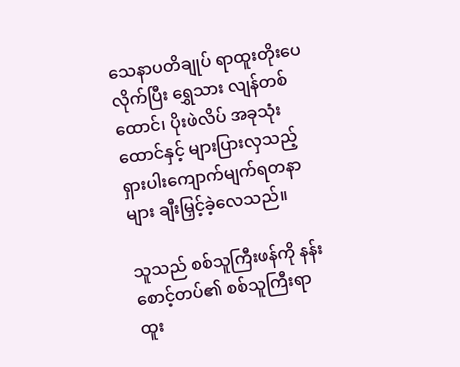သေနာပတိချုပ် ရာထူးတိုးပေလိုက်ပြီး ရွှေသား လျန်တစ်ထောင်၊ ပိုးဖဲလိပ် အခုသုံးထောင်နှင့် များပြားလှသည့် ရှားပါးကျောက်မျက်ရတနာများ ချီးမြှင့်ခဲ့လေသည်။

သူသည် စစ်သူကြီးဖန်ကို နန်းစောင့်တပ်၏ စစ်သူကြီးရာထူး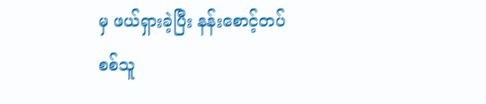မှ ဖယ်ရှားခဲ့ပြီး နန်းစောင့်တပ်စစ်သူ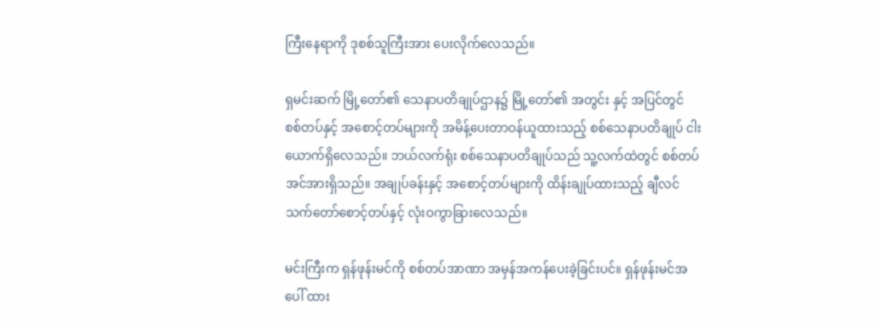ကြီးနေရာကို ဒုစစ်သူကြီးအား ပေးလိုက်လေသည်။

ရှမင်းဆက် မြို့တော်၏ သေနာပတိချုပ်ဌာန၌ မြို့တော်၏ အတွင်း နှင့် အပြင်တွင် စစ်တပ်နှင့် အစောင့်တပ်များကို အမိန့်ပေးတာဝန်ယူထားသည့် စစ်သေနာပတိချုပ် ငါးယောက်ရှိလေသည်။ ဘယ်လက်ရုံး စစ်သေနာပတိချုပ်သည် သူ့လက်ထဲတွင် စစ်တပ်အင်အားရှိသည်။ အချုပ်ခန်းနှင့် အစောင့်တပ်များကို ထိန်းချုပ်ထားသည့် ချီလင်သက်တော်စောင့်တပ်နှင့် လုံးဝကွာခြားလေသည်။

မင်းကြီးက ရှန်ဖုန်းမင်ကို စစ်တပ်အာဏာ အမှန်အကန်ပေးခဲ့ခြင်းပင်။ ရှန်ဖုန်းမင်အပေါ် ထား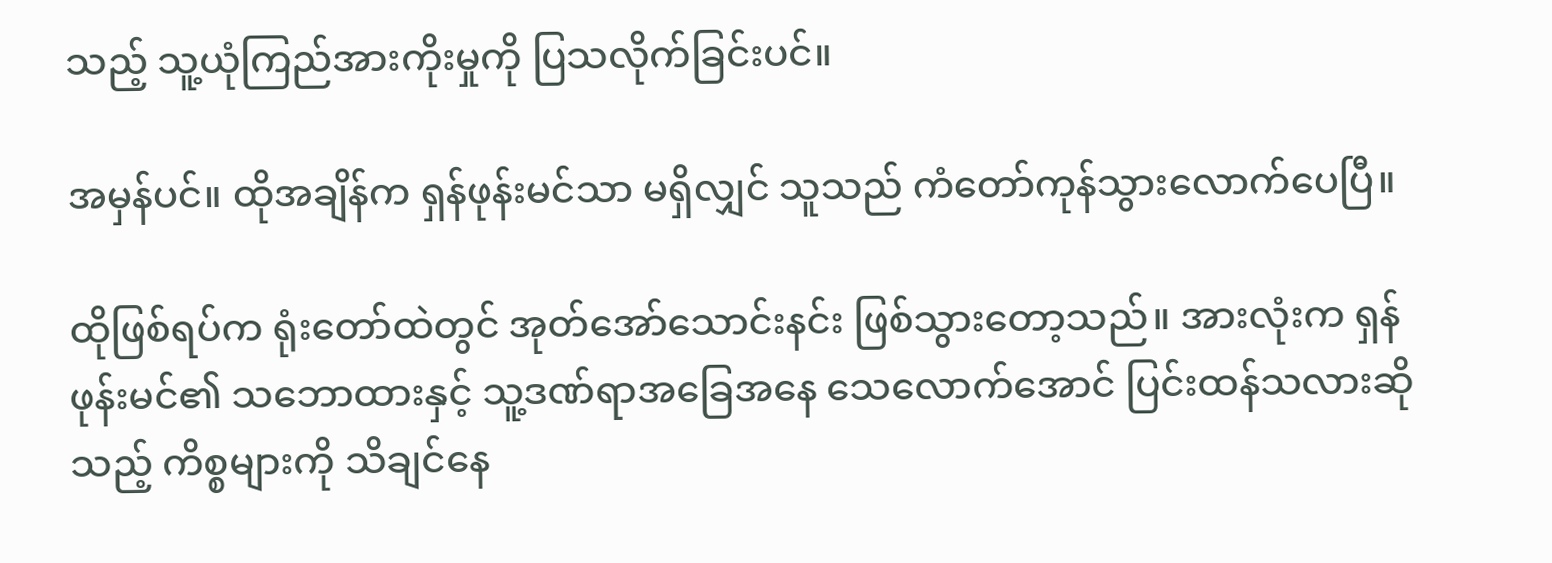သည့် သူ့ယုံကြည်အားကိုးမှုကို ပြသလိုက်ခြင်းပင်။

အမှန်ပင်။ ထိုအချိန်က ရှန်ဖုန်းမင်သာ မရှိလျှင် သူသည် ကံတော်ကုန်သွားလောက်ပေပြီ။

ထိုဖြစ်ရပ်က ရုံးတော်ထဲတွင် အုတ်အော်သောင်းနင်း ဖြစ်သွားတော့သည်။ အားလုံးက ရှန်ဖုန်းမင်၏ သဘောထားနှင့် သူ့ဒဏ်ရာအခြေအနေ သေလောက်အောင် ပြင်းထန်သလားဆိုသည့် ကိစ္စများကို သိချင်နေ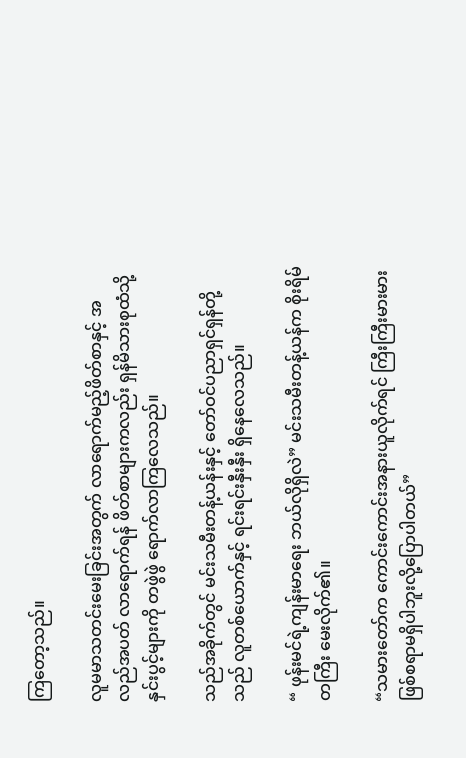ကြတော့သည်။

လူမမာသတင်းမေးခြင်းအတွက် လာရောက်မည့်ဖိတ်စာနှင့် အလည်အပတ် လာရောက်ရန် ဖိတ်စာများကလည်း ရှန်မိသားစုထံသို့ နှင်းပွင့်များကို တဖွဲဖွဲ ရောက်လာကြလေသည်။

သည်အခိုက်တွင် မင်းသမီးတန့်ယန်းနှင့် တော်ဝင်ပညာရှင်ရှန်တို့သည် လူတစ်ယောက်နှင့် ရင်းရင်းနှီးနှီး ရှိနေလေသည်။

“ ဖုန်းမင်ရဲ့ကျန်းမာရေး ဘယ်လိုရှိလဲ” မင်းသမီးတန့်ယန်က စိုးရိမ်တကြီး မေးလိုက်၏။

“သမားတော်က ကောင်းကောင်းအနားယူလိုက်ရင် ကြီးကြီးမားမား ဖြစ်စရာမရှိပါဘူးလို့ပြောပါတယ်”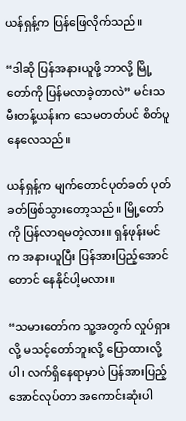ယန်ရှန့်က ပြန်ဖြေလိုက်သည်။

“ဒါဆို ပြန်အနားယူဖို့ ဘာလို့ မြို့တော်ကို ပြန်မလာခဲ့တာလဲ” မင်းသမီးတန့်ယန်းက သေမတတ်ပင် စိတ်ပူနေလေသည်။

ယန်ရှန့်က မျက်တောင်ပုတ်ခတ် ပုတ်ခတ်ဖြစ်သွားတော့သည်။ မြို့တော်ကို ပြန်လာရမတဲ့လား။ ရှန်ဖုန်းမင်က အနားယူပြီး ပြန်အားပြည့်အောင်တောင် နေနိုင်ပါ့မလား။

“သမားတော်က သူ့အတွက် လှုပ်ရှားလို့ မသင့်တော်ဘူးလို့ ပြောထားလို့ပါ၊ လက်ရှိနေရာမှာပဲ ပြန်အားပြည့်အောင်လုပ်တာ အကောင်းဆုံးပါ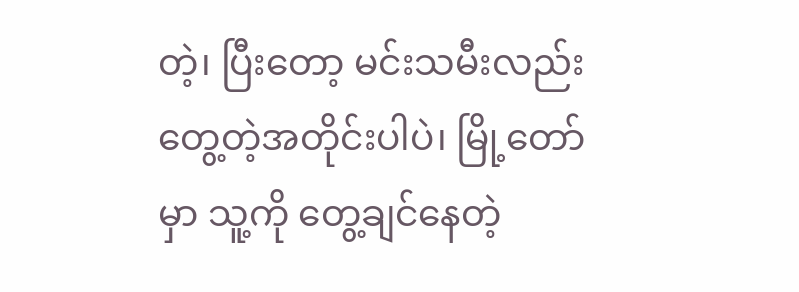တဲ့၊ ပြီးတော့ မင်းသမီးလည်း တွေ့တဲ့အတိုင်းပါပဲ၊ မြို့တော်မှာ သူ့ကို တွေ့ချင်နေတဲ့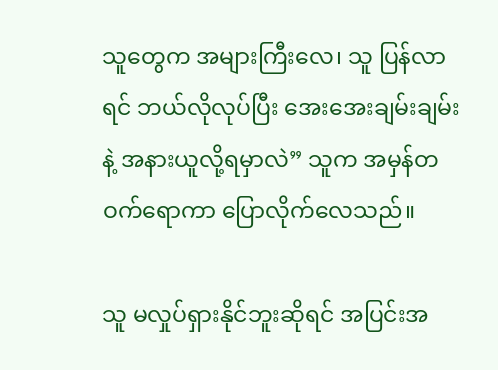သူတွေက အများကြီးလေ၊ သူ ပြန်လာရင် ဘယ်လိုလုပ်ပြီး အေးအေးချမ်းချမ်းနဲ့ အနားယူလို့ရမှာလဲ” သူက အမှန်တဝက်ရောကာ ပြောလိုက်လေသည်။

သူ မလှုပ်ရှားနိုင်ဘူးဆိုရင် အပြင်းအ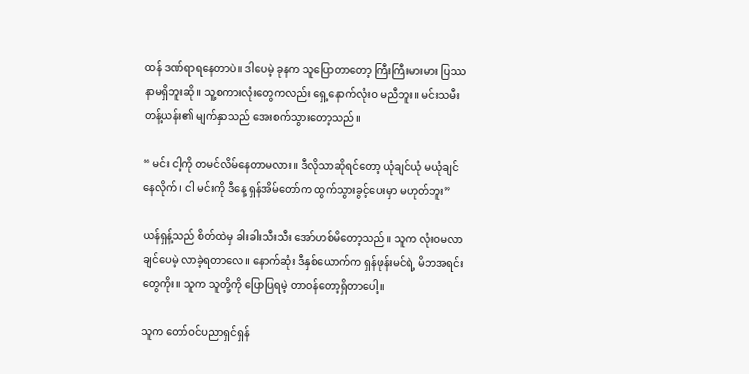ထန် ဒဏ်ရာရနေတာပဲ။ ဒါပေမဲ့ ခုနက သူပြောတာတော့ ကြီးကြီးမားမား ပြဿနာမရှိဘူးဆို။ သူ့စကားလုံးတွေကလည်း ရှေ့နောက်လုံးဝ မညီဘူး။ မင်းသမီးတန့်ယန်း၏ မျက်နှာသည် အေးစက်သွားတော့သည်။

“ မင်း ငါ့ကို တမင်လိမ်နေတာမလား။ ဒီလိုသာဆိုရင်တော့ ယုံချင်ယုံ မယုံချင်နေလိုက်၊ ငါ မင်းကို ဒီနေ့ ရှန်အိမ်တော်က ထွက်သွားခွင့်ပေးမှာ မဟုတ်ဘူး”

ယန်ရှန့်သည် စိတ်ထဲမှ ခါးခါးသီးသီး အော်ဟစ်မိတော့သည်။ သူက လုံးဝမလာချင်ပေမဲ့ လာခဲ့ရတာလေ။ နောက်ဆုံး ဒီနှစ်ယောက်က ရှန်ဖုန်းမင်ရဲ့ မိဘအရင်းတွေကိုး။ သူက သူတို့ကို ပြောပြရမဲ့ တာဝန်တော့ရှိတာပေါ့။

သူက တော်ဝင်ပညာရှင်ရှန်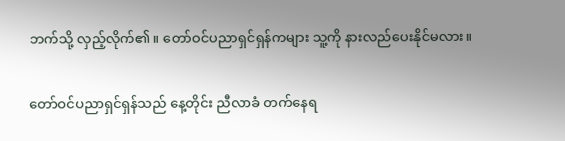ဘက်သို့ လှည့်လိုက်၏။ တော်ဝင်ပညာရှင်ရှန်ကများ သူ့ကို နားလည်ပေးနိုင်မလား။

တော်ဝင်ပညာရှင်ရှန်သည် နေ့တိုင်း ညီလာခံ တက်နေရ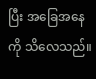ပြီး အခြေအနေကို သိလေသည်။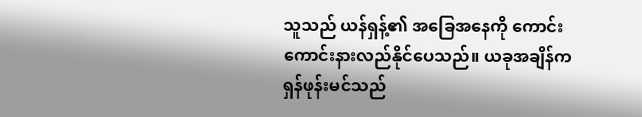သူသည် ယန်ရှန့်၏ အခြေအနေကို ကောင်းကောင်းနားလည်နိုင်ပေသည်။ ယခုအချိန်က ရှန်ဖုန်းမင်သည်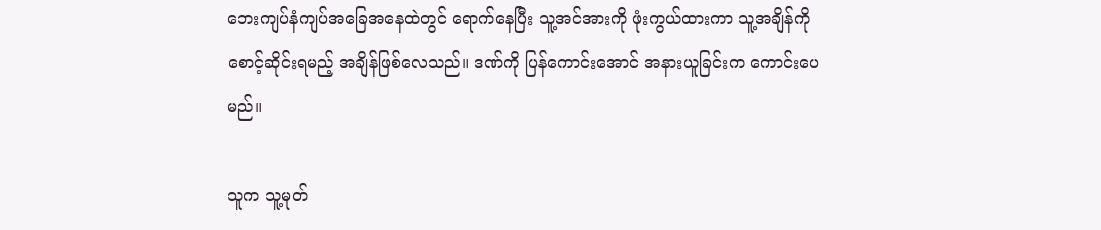ဘေးကျပ်နံကျပ်အခြေအနေထဲတွင် ရောက်နေပြီး သူ့အင်အားကို ဖုံးကွယ်ထားကာ သူ့အချိန်ကို စောင့်ဆိုင်းရမည့် အချိန်ဖြစ်လေသည်။ ဒဏ်ကို ပြန်ကောင်းအောင် အနားယူခြင်းက ကောင်းပေမည်။

သူက သူ့မုတ်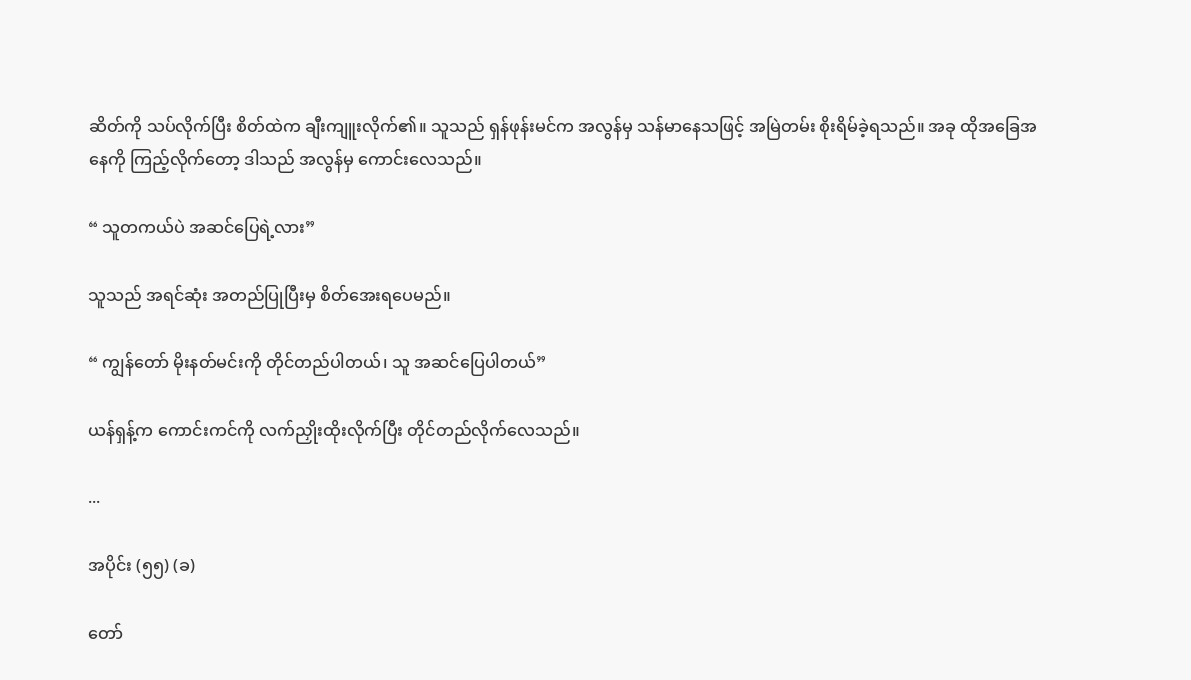ဆိတ်ကို သပ်လိုက်ပြီး စိတ်ထဲက ချီးကျူးလိုက်၏။ သူသည် ရှန်ဖုန်းမင်က အလွန်မှ သန်မာနေသဖြင့် အမြဲတမ်း စိုးရိမ်ခဲ့ရသည်။ အခု ထိုအခြေအနေကို ကြည့်လိုက်တော့ ဒါသည် အလွန်မှ ကောင်းလေသည်။

“ သူတကယ်ပဲ အဆင်ပြေရဲ့လား”

သူသည် အရင်ဆုံး အတည်ပြုပြီးမှ စိတ်အေးရပေမည်။

“ ကျွန်တော် မိုးနတ်မင်းကို တိုင်တည်ပါတယ်၊ သူ အဆင်ပြေပါတယ်”

ယန်ရှန့်က ကောင်းကင်ကို လက်ညှိုးထိုးလိုက်ပြီး တိုင်တည်လိုက်လေသည်။

...

အပိုင်း (၅၅) (ခ)

တော်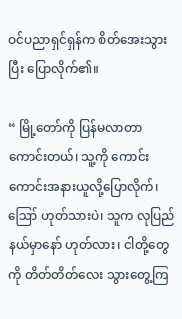ဝင်ပညာရှင်ရှန်က စိတ်အေးသွားပြီး ပြောလိုက်၏။

“ မြို့တော်ကို ပြန်မလာတာ ကောင်းတယ်၊ သူ့ကို ကောင်းကောင်းအနားယူလို့ပြောလိုက်၊ ဪ ဟုတ်သားပဲ၊ သူက လုပြည်နယ်မှာနော် ဟုတ်လား၊ ငါတို့တွေကို တိတ်တိတ်လေး သွားတွေ့ကြ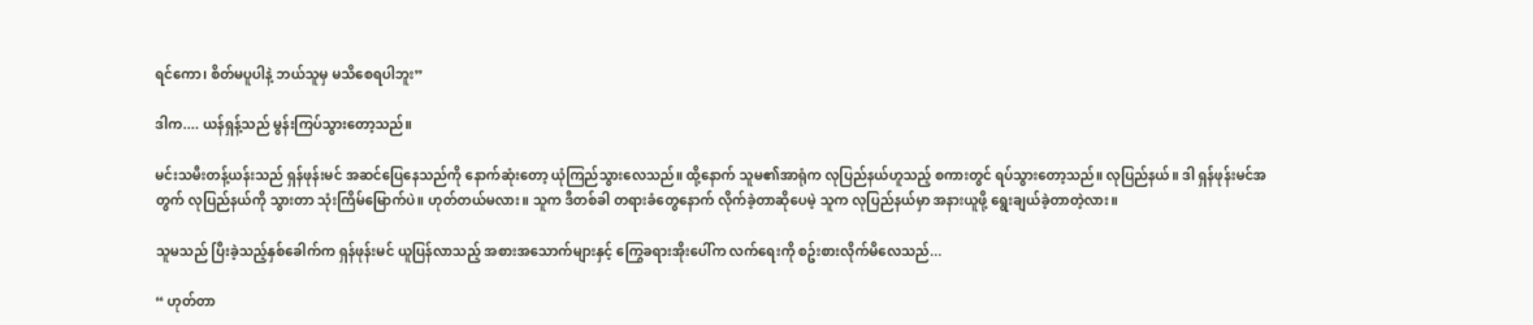ရင်ကော၊ စိတ်မပူပါနဲ့ ဘယ်သူမှ မသိစေရပါဘူး”

ဒါက.... ယန်ရှန့်သည် မွန်းကြပ်သွားတော့သည်။

မင်းသမီးတန့်ယန်းသည် ရှန်ဖုန်းမင် အဆင်ပြေနေသည်ကို နောက်ဆုံးတော့ ယုံကြည်သွားလေသည်။ ထို့နောက် သူမ၏အာရုံက လုပြည်နယ်ဟူသည့် စကားတွင် ရပ်သွားတော့သည်။ လုပြည်နယ်။ ဒါ ရှန်ဖုန်းမင်အတွက် လုပြည်နယ်ကို သွားတာ သုံးကြိမ်မြောက်ပဲ။ ဟုတ်တယ်မလား။ သူက ဒီတစ်ခါ တရားခံတွေနောက် လိုက်ခဲ့တာဆိုပေမဲ့ သူက လုပြည်နယ်မှာ အနားယူဖို့ ရွေးချယ်ခဲ့တာတဲ့လား။

သူမသည် ပြီးခဲ့သည့်နှစ်ခေါက်က ရှန်ဖုန်းမင် ယူပြန်လာသည့် အစားအသောက်များနှင့် ကြွေခရားအိုးပေါ်က လက်ရေးကို စဥ်းစားလိုက်မိလေသည်...

“ ဟုတ်တာ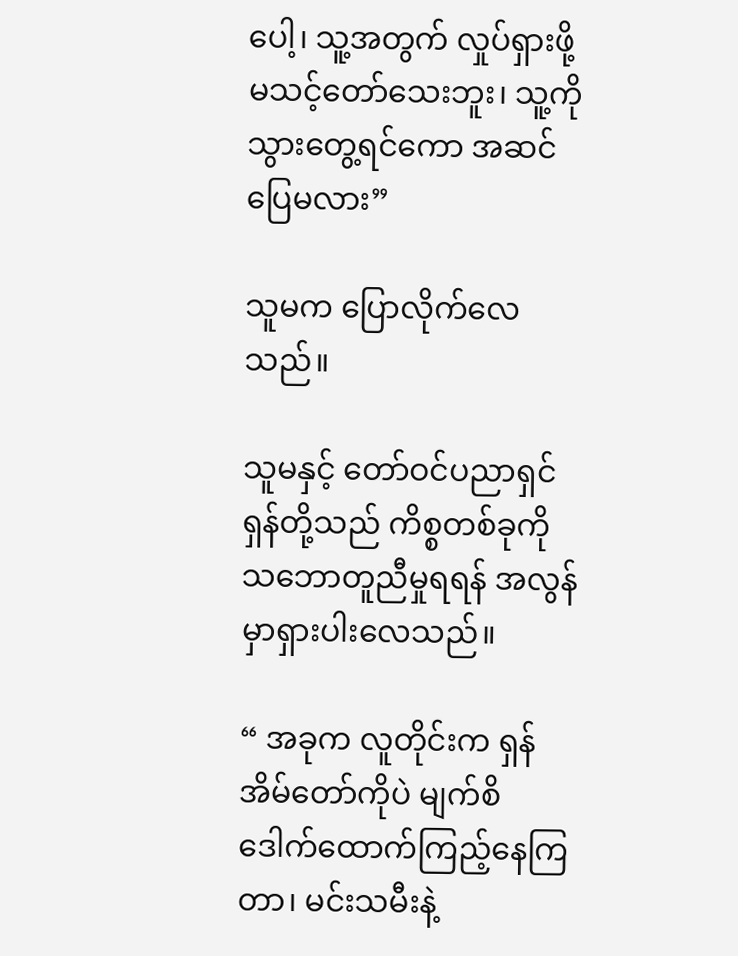ပေါ့၊ သူ့အတွက် လှုပ်ရှားဖို့ မသင့်တော်သေးဘူး၊ သူ့ကို သွားတွေ့ရင်ကော အဆင်ပြေမလား”

သူမက ပြောလိုက်လေသည်။

သူမနှင့် တော်ဝင်ပညာရှင်ရှန်တို့သည် ကိစ္စတစ်ခုကို သဘောတူညီမှုရရန် အလွန်မှာရှားပါးလေသည်။

“ အခုက လူတိုင်းက ရှန်အိမ်တော်ကိုပဲ မျက်စိဒေါက်ထောက်ကြည့်နေကြတာ၊ မင်းသမီးနဲ့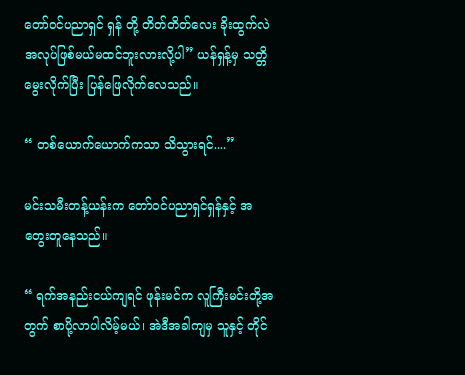တော်ဝင်ပညာရှင် ရှန် တို့ တိတ်တိတ်လေး ခိုးထွက်လဲ အလုပ်ဖြစ်မယ်မထင်ဘူးလားလို့ပါ” ယန်ရှန့်မှ သတ္တိမွေးလိုက်ပြီး ပြန်ဖြေလိုက်လေသည်။

“ တစ်ယောက်ယောက်ကသာ သိသွားရင်....”

မင်းသမီးတန့်ယန်းက တော်ဝင်ပညာရှင်ရှန်နှင့် အတွေးတူနေသည်။

“ ရက်အနည်းငယ်ကျရင် ဖုန်းမင်က လူကြီးမင်းတို့အတွက် စာပို့လာပါလိမ့်မယ်၊ အဲဒီအခါကျမှ သူနှင့် တိုင်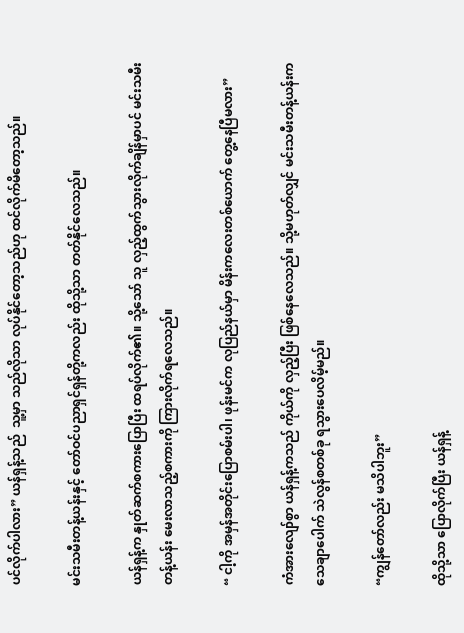ပင်လိုက်ပါလား” ယန်ရှန့်သည်  သူ့မှာ သည်လိုသာ လုပ်နိုင်တော့သည်ဟု ထင်လိုက်မိတော့သည်။

မင်းသမီးတန့်ယန်းနှင့် တော်ဝင်ပညာရှင်ရှန်တို့ကလည်း ထိုသို့သာ တတ်နိုင်လေသည်။

ယန်ရှန့်က နှုတ်ဆက်စကားပြောပြီး ထရပ်လိုက်၏။ သို့သော် သူ လှည့်ထွက်သွားလိုက်ချိန်မှာပင် မင်းသမီးတန့်ယန်း မေးလာသည့်စကားကို ကြားလိုက်ရလေသည်။

“ ငါ့ကို အမှန်အတိုင်းပြောစမ်းပါ၊ ဖုန်းမင်က လုပြည်နယ်မှာ မိန်းကလေးတစ်ယောက် တွေ့နေပြီမလား”

ကံအားလျော်စွာ ယန်ရှန့်ကသည် ကိုယ်ကို လှည့်ပြီး ဖြစ်နေလေသည်။ သို့မဟုတ်လျှင် မင်းသမီးတန့်ယန်းက သေချာပေါက် သဲလွန်စတစ်ခု ရသွားပေလိမ့်မည်။

“ကျွန်တော်လည်း မသိပါဘူး”

ထိုသို့သာ ပြောလိုက်ပြီး ယန်ရှန့်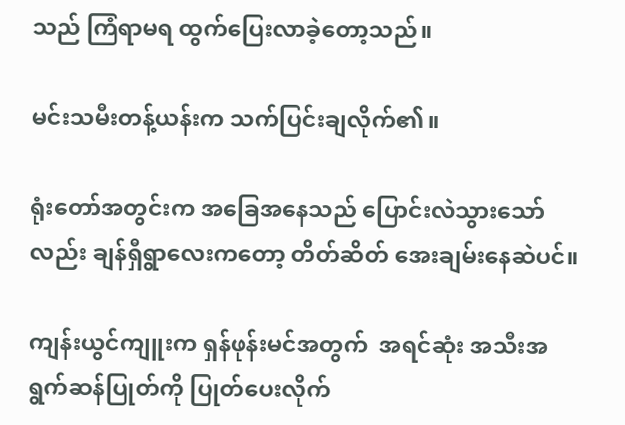သည် ကြံရာမရ ထွက်ပြေးလာခဲ့တော့သည်။

မင်းသမီးတန့်ယန်းက သက်ပြင်းချလိုက်၏။

ရုံးတော်အတွင်းက အခြေအနေသည် ပြောင်းလဲသွားသော်လည်း ချန်ရှီရွာလေးကတော့ တိတ်ဆိတ် အေးချမ်းနေဆဲပင်။

ကျန်းယွင်ကျူးက ရှန်ဖုန်းမင်အတွက်  အရင်ဆုံး အသီးအရွက်ဆန်ပြုတ်ကို ပြုတ်ပေးလိုက်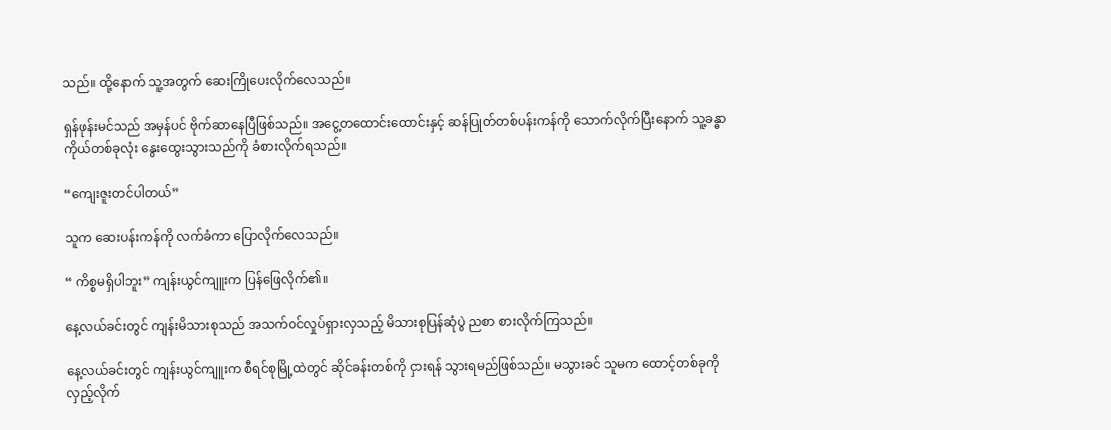သည်။ ထို့နောက် သူ့အတွက် ဆေးကြိုပေးလိုက်လေသည်။

ရှန်ဖုန်းမင်သည် အမှန်ပင် ဗိုက်ဆာနေပြီဖြစ်သည်။ အငွေ့တထောင်းထောင်းနှင့် ဆန်ပြုတ်တစ်ပန်းကန်ကို သောက်လိုက်ပြီးနောက် သူ့ခန္ဓာကိုယ်တစ်ခုလုံး နွေးထွေးသွားသည်ကို ခံစားလိုက်ရသည်။

“ကျေးဇူးတင်ပါတယ်”

သူက ဆေးပန်းကန်ကို လက်ခံကာ ပြောလိုက်လေသည်။

“ ကိစ္စမရှိပါဘူး” ကျန်းယွင်ကျူးက ပြန်ဖြေလိုက်၏။

နေ့လယ်ခင်းတွင် ကျန်းမိသားစုသည် အသက်ဝင်လှုပ်ရှားလှသည့် မိသားစုပြန်ဆုံပွဲ ညစာ စားလိုက်ကြသည်။

နေ့လယ်ခင်းတွင် ကျန်းယွင်ကျူးက စီရင်စုမြို့ထဲတွင် ဆိုင်ခန်းတစ်ကို ငှားရန် သွားရမည်ဖြစ်သည်။ မသွားခင် သူမက ထောင့်တစ်ခုကို လှည့်လိုက်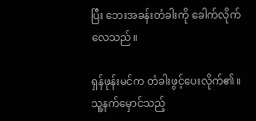ပြီး ဘေးအခန်းတံခါးကို ခေါက်လိုက်လေသည်။

ရှန်ဖုန်းမင်က တံခါးဖွင့်ပေးလိုက်၏။ သူ့နက်မှောင်သည့်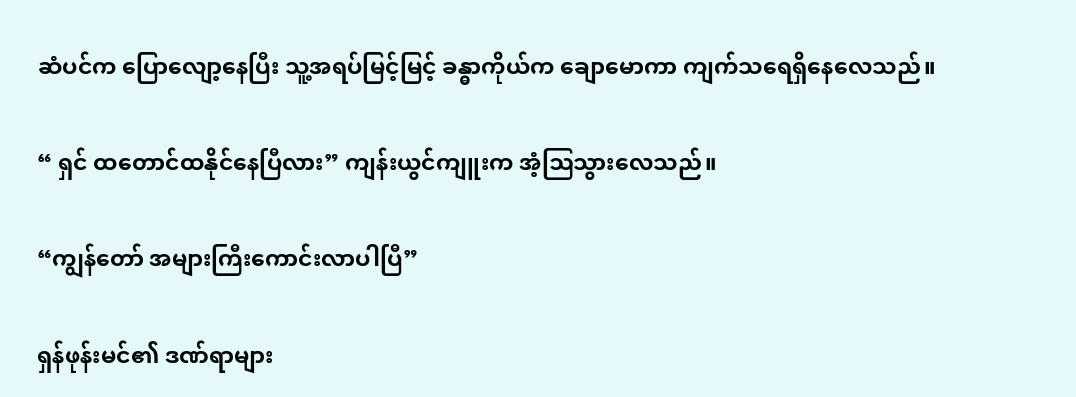ဆံပင်က ပြောလျော့နေပြီး သူ့အရပ်မြင့်မြင့် ခန္ဓာကိုယ်က ချောမောကာ ကျက်သရေရှိနေလေသည်။

“ ရှင် ထတောင်ထနိုင်နေပြီလား” ကျန်းယွင်ကျူးက အံ့ဩသွားလေသည်။

“ကျွန်တော် အများကြီးကောင်းလာပါပြီ”

ရှန်ဖုန်းမင်၏ ဒဏ်ရာများ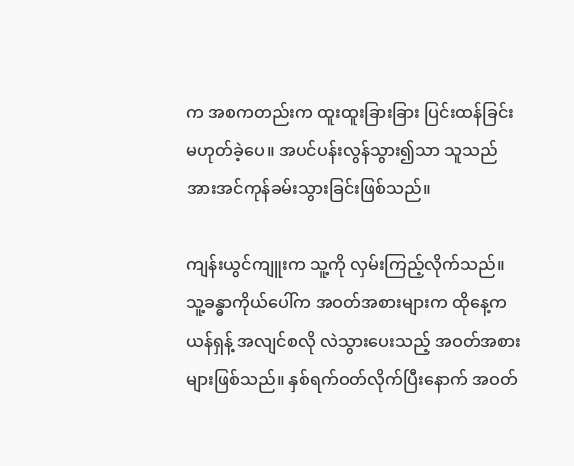က အစကတည်းက ထူးထူးခြားခြား ပြင်းထန်ခြင်း မဟုတ်ခဲ့ပေ။ အပင်ပန်းလွန်သွား၍သာ သူသည် အားအင်ကုန်ခမ်းသွားခြင်းဖြစ်သည်။

ကျန်းယွင်ကျူးက သူ့ကို လှမ်းကြည့်လိုက်သည်။ သူ့ခန္ဓာကိုယ်ပေါ်က အဝတ်အစားများက ထိုနေ့က ယန်ရှန့် အလျင်စလို လဲသွားပေးသည့် အဝတ်အစားများဖြစ်သည်။ နှစ်ရက်ဝတ်လိုက်ပြီးနောက် အဝတ်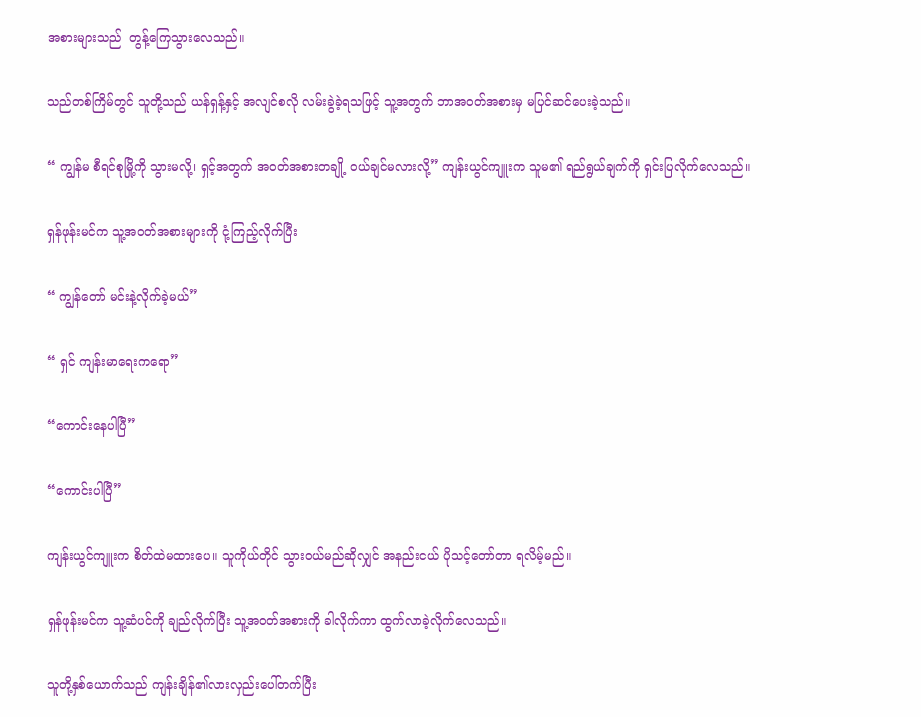အစားများသည်  တွန့်ကြေသွားလေသည်။

သည်တစ်ကြိမ်တွင် သူတို့သည် ယန်ရှန့်နှင့် အလျင်စလို လမ်းခွဲခဲ့ရသဖြင့် သူ့အတွက် ဘာအဝတ်အစားမှ မပြင်ဆင်ပေးခဲ့သည်။

“ ကျွန်မ စီရင်စုမြို့ကို သွားမလို့၊ ရှင့်အတွက် အဝတ်အစားတချို့ ဝယ်ချင်မလားလို့” ကျန်းယွင်ကျူးက သူမ၏ ရည်ရွယ်ချက်ကို ရှင်းပြလိုက်လေသည်။

ရှန်ဖုန်းမင်က သူ့အဝတ်အစားများကို ငုံ့ကြည့်လိုက်ပြီး

“ ကျွန်တော် မင်းနဲ့လိုက်ခဲ့မယ်”

“ ရှင် ကျန်းမာရေးကရော”

“ကောင်းနေပါပြီ”

“ကောင်းပါပြီ”

ကျန်းယွင်ကျူးက စိတ်ထဲမထားပေ။ သူကိုယ်တိုင် သွားဝယ်မည်ဆိုလျှင် အနည်းငယ် ပိုသင့်တော်တာ ရလိမ့်မည်။

ရှန်ဖုန်းမင်က သူ့ဆံပင်ကို ချည်လိုက်ပြီး သူ့အဝတ်အစားကို ခါလိုက်ကာ ထွက်လာခဲ့လိုက်လေသည်။

သူတို့နှစ်ယောက်သည် ကျန်းချိန်၏လားလှည်းပေါ်တက်ပြီး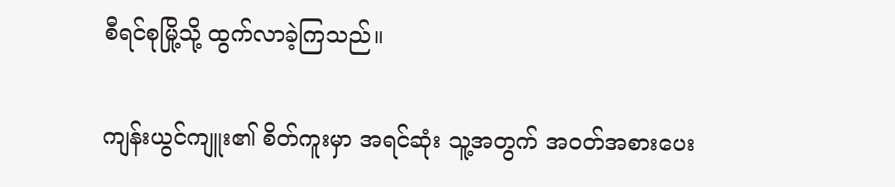စီရင်စုမြို့သို့ ထွက်လာခဲ့ကြသည်။

ကျန်းယွင်ကျူး၏ စိတ်ကူးမှာ အရင်ဆုံး သူ့အတွက် အဝတ်အစားပေး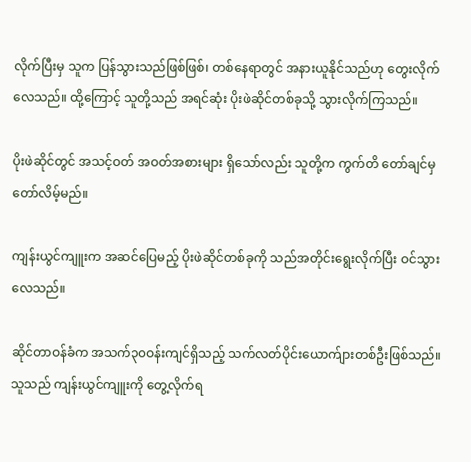လိုက်ပြီးမှ သူက ပြန်သွားသည်ဖြစ်ဖြစ်၊ တစ်နေရာတွင် အနားယူနိုင်သည်ဟု တွေးလိုက်လေသည်။ ထို့ကြောင့် သူတို့သည် အရင်ဆုံး ပိုးဖဲဆိုင်တစ်ခုသို့ သွားလိုက်ကြသည်။

ပိုးဖဲဆိုင်တွင် အသင့်ဝတ် အဝတ်အစားများ ရှိသော်လည်း သူတို့က ကွက်တိ တော်ချင်မှ တော်လိမ့်မည်။

ကျန်းယွင်ကျူးက အဆင်ပြေမည့် ပိုးဖဲဆိုင်တစ်ခုကို သည်အတိုင်းရွေးလိုက်ပြီး ဝင်သွားလေသည်။

ဆိုင်တာဝန်ခံက အသက်၃၀ဝန်းကျင်ရှိသည့် သက်လတ်ပိုင်းယောက်ျားတစ်ဦးဖြစ်သည်။ သူသည် ကျန်းယွင်ကျူးကို တွေ့လိုက်ရ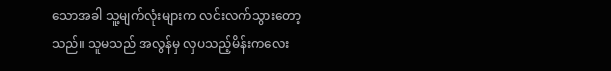သောအခါ သူ့မျက်လုံးများက လင်းလက်သွားတော့သည်။ သူမသည် အလွန်မှ လှပသည့်မိန်းကလေး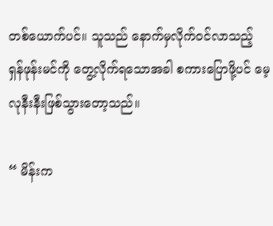တစ်ယောက်ပင်။ သူသည် နောက်မှလိုက်ဝင်လာသည့် ရှန်ဖုန်းမင်ကို တွေ့လိုက်ရသောအခါ စကားပြောဖို့ပင် မေ့လုနီးနီးဖြစ်သွားတော့သည်။

“ မိန်းက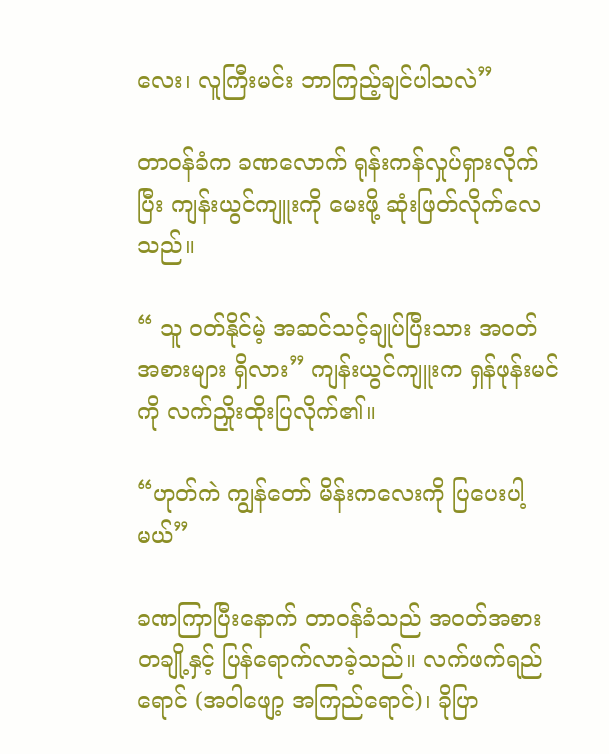လေး၊ လူကြီးမင်း ဘာကြည့်ချင်ပါသလဲ”

တာဝန်ခံက ခဏလောက် ရုန်းကန်လှုပ်ရှားလိုက်ပြီး ကျန်းယွင်ကျူးကို မေးဖို့ ဆုံးဖြတ်လိုက်လေသည်။

“ သူ ဝတ်နိုင်မဲ့ အဆင်သင့်ချုပ်ပြီးသား အဝတ်အစားများ ရှိလား” ကျန်းယွင်ကျူးက ရှန်ဖုန်းမင်ကို လက်ညှိုးထိုးပြလိုက်၏။

“ဟုတ်ကဲ ကျွန်တော် မိန်းကလေးကို ပြပေးပါ့မယ်”

ခဏကြာပြီးနောက် တာဝန်ခံသည် အဝတ်အစားတချို့နှင့် ပြန်ရောက်လာခဲ့သည်။ လက်ဖက်ရည်ရောင် (အဝါဖျော့ အကြည်ရောင်)၊ ခိုပြာ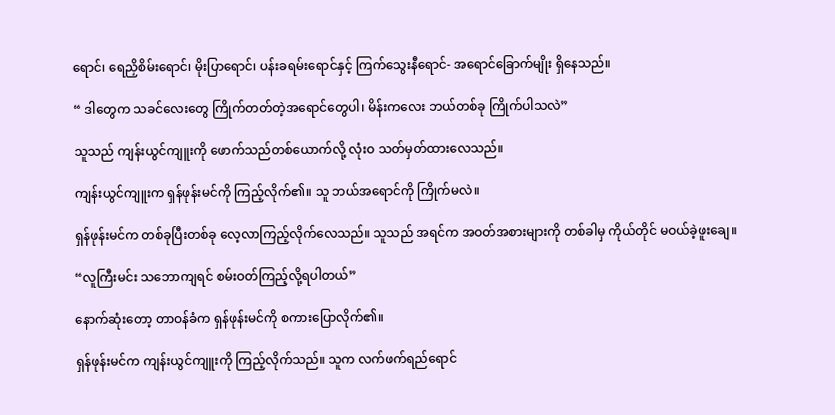ရောင်၊ ရေညှိစိမ်းရောင်၊ မိုးပြာရောင်၊ ပန်းခရမ်းရောင်နှင့် ကြက်သွေးနီရောင်- အရောင်ခြောက်မျိုး ရှိနေသည်။

“ ဒါတွေက သခင်လေးတွေ ကြိုက်တတ်တဲ့အရောင်တွေပါ၊ မိန်းကလေး ဘယ်တစ်ခု ကြိုက်ပါသလဲ”

သူသည် ကျန်းယွင်ကျူးကို ဖောက်သည်တစ်ယောက်လို့ လုံးဝ သတ်မှတ်ထားလေသည်။

ကျန်းယွင်ကျူးက ရှန်ဖုန်းမင်ကို ကြည့်လိုက်၏။ သူ ဘယ်အရောင်ကို ကြိုက်မလဲ။

ရှန်ဖုန်းမင်က တစ်ခုပြီးတစ်ခု လေ့လာကြည့်လိုက်လေသည်။ သူသည် အရင်က အဝတ်အစားများကို တစ်ခါမှ ကိုယ်တိုင် မဝယ်ခဲ့ဖူးချေ။

“လူကြီးမင်း သဘောကျရင် စမ်းဝတ်ကြည့်လို့ရပါတယ်”

နောက်ဆုံးတော့ တာဝန်ခံက ရှန်ဖုန်းမင်ကို စကားပြောလိုက်၏။

ရှန်ဖုန်းမင်က ကျန်းယွင်ကျူးကို ကြည့်လိုက်သည်။ သူက လက်ဖက်ရည်ရောင်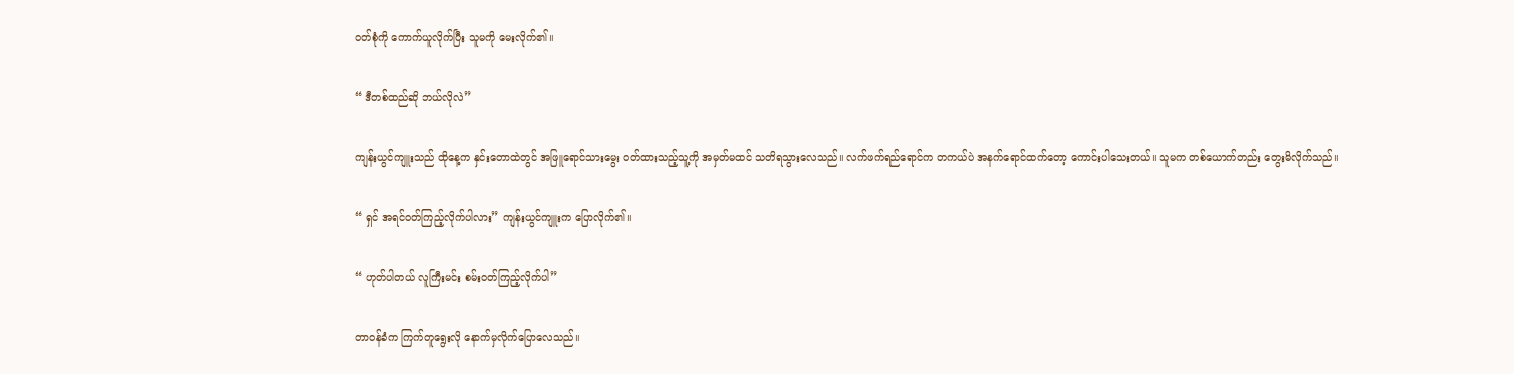ဝတ်စုံကို ကောက်ယူလိုက်ပြီး သူမကို မေးလိုက်၏။

“ ဒီတစ်ထည်ဆို ဘယ်လိုလဲ”

ကျန်းယွင်ကျူးသည် ထိုနေ့က နှင်းတောထဲတွင် အဖြူရောင်သားမွေး ဝတ်ထားသည့်သူ့ကို အမှတ်မထင် သတိရသွားလေသည်။ လက်ဖက်ရည်ရောင်က တကယ်ပဲ အနက်ရောင်ထက်တော့ ကောင်းပါသေးတယ်။ သူမက တစ်ယောက်တည်း တွေးမိလိုက်သည်။

“ ရှင် အရင်ဝတ်ကြည့်လိုက်ပါလား” ကျန်းယွင်ကျူးက ပြောလိုက်၏။

“ ဟုတ်ပါတယ် လူကြီးမင်း စမ်းဝတ်ကြည့်လိုက်ပါ”

တာဝန်ခံက ကြက်တူရွေးလို နောက်မှလိုက်ပြောလေသည်။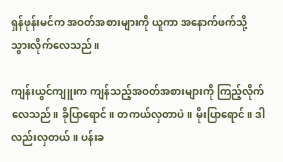ရှန်ဖုန်းမင်က အဝတ်အစားများကို ယူကာ အနောက်ဖက်သို့ သွားလိုက်လေသည်။

ကျန်းယွင်ကျူးက ကျန်သည့်အဝတ်အစားများကို ကြည့်လိုက်လေသည်။ ခိုပြာရောင်။ တကယ်လှတာပဲ။ မိုးပြာရောင်။ ဒါလည်းလှတယ်။ ပန်းခ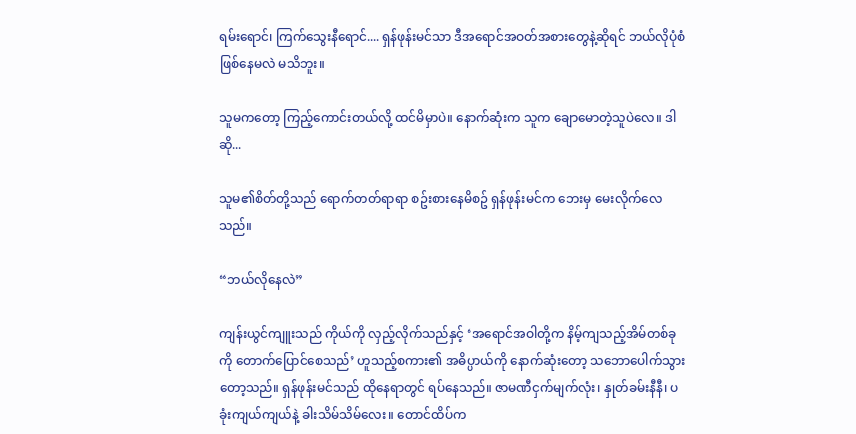ရမ်းရောင်၊ ကြက်သွေးနီရောင်.... ရှန်ဖုန်းမင်သာ ဒီအရောင်အဝတ်အစားတွေနဲ့ဆိုရင် ဘယ်လိုပုံစံဖြစ်နေမလဲ မသိဘူး။

သူမကတော့ ကြည့်ကောင်းတယ်လို့ ထင်မိမှာပဲ။ နောက်ဆုံးက သူက ချောမောတဲ့သူပဲလေ။ ဒါဆို...

သူမ၏စိတ်တို့သည် ရောက်တတ်ရာရာ စဥ်းစားနေမိစဥ် ရှန်ဖုန်းမင်က ဘေးမှ မေးလိုက်လေသည်။

“ဘယ်လိုနေလဲ”

ကျန်းယွင်ကျူးသည် ကိုယ်ကို လှည့်လိုက်သည်နှင့် ‘အရောင်အဝါတို့က နိမ့်ကျသည့်အိမ်တစ်ခုကို တောက်ပြောင်စေသည်’ ဟူသည့်စကား၏ အဓိပ္ပာယ်ကို နောက်ဆုံးတော့ သဘောပေါက်သွားတော့သည်။ ရှန်ဖုန်းမင်သည် ထိုနေရာတွင် ရပ်နေသည်။ ဇာမဏီငှက်မျက်လုံး၊ နှုတ်ခမ်းနီနီ၊ ပခုံးကျယ်ကျယ်နဲ့ ခါးသိမ်သိမ်လေး။ တောင်ထိပ်က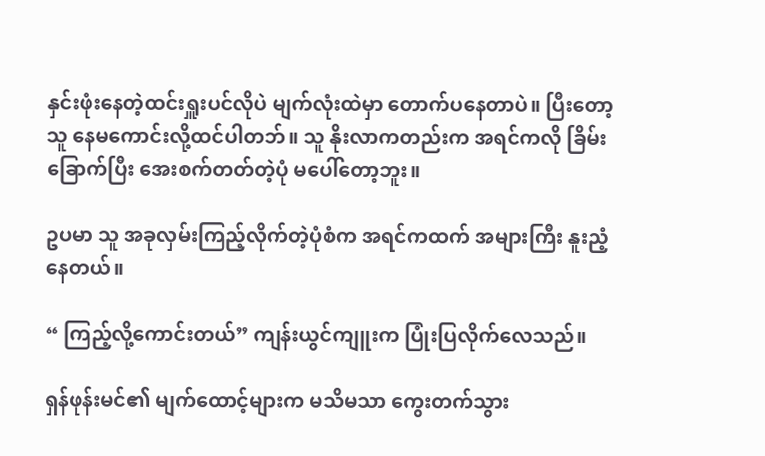နှင်းဖုံးနေတဲ့ထင်းရှူးပင်လိုပဲ မျက်လုံးထဲမှာ တောက်ပနေတာပဲ။ ပြီးတော့ သူ နေမကောင်းလို့ထင်ပါတဘ်။ သူ နိုးလာကတည်းက အရင်ကလို ခြိမ်းခြောက်ပြီး အေးစက်တတ်တဲ့ပုံ မပေါ်တော့ဘူး။

ဥပမာ သူ အခုလှမ်းကြည့်လိုက်တဲ့ပုံစံက အရင်ကထက် အများကြီး နူးညံ့နေတယ်။

“ ကြည့်လို့ကောင်းတယ်” ကျန်းယွင်ကျူးက ပြုံးပြလိုက်လေသည်။

ရှန်ဖုန်းမင်၏ မျက်ထောင့်များက မသိမသာ ကွေးတက်သွား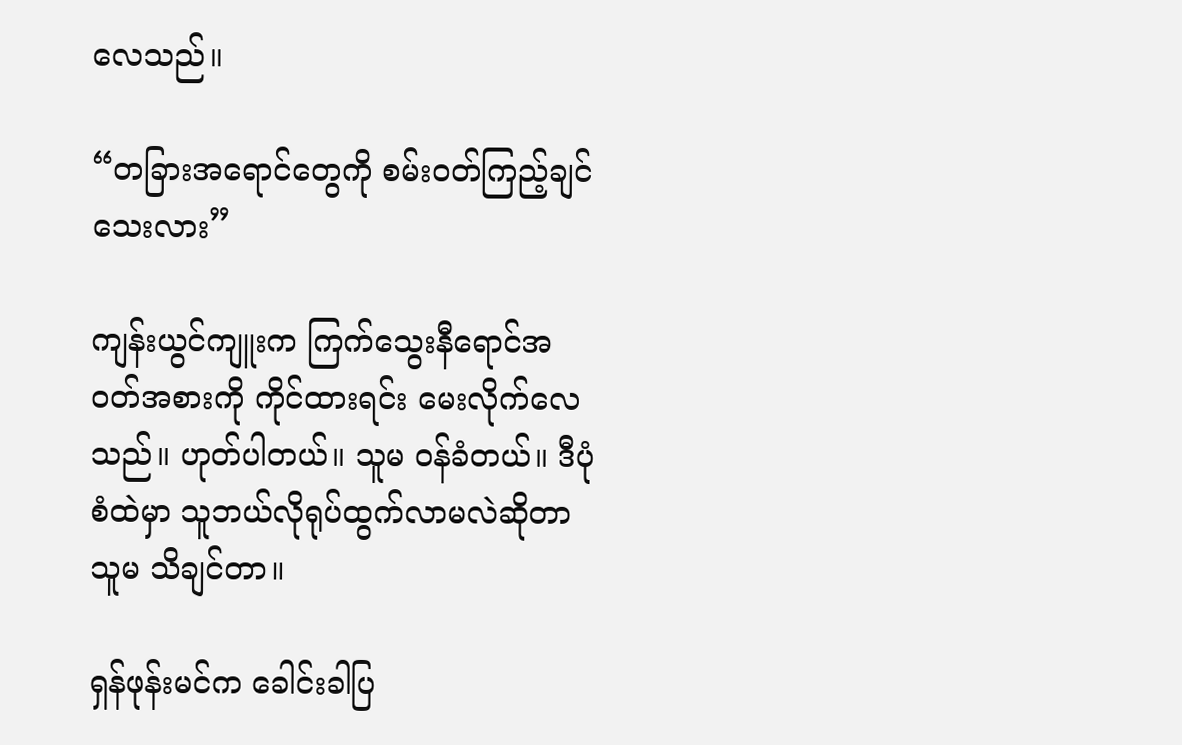လေသည်။

“တခြားအရောင်တွေကို စမ်းဝတ်ကြည့်ချင်သေးလား”

ကျန်းယွင်ကျူးက ကြက်သွေးနီရောင်အဝတ်အစားကို ကိုင်ထားရင်း မေးလိုက်လေသည်။ ဟုတ်ပါတယ်။ သူမ ဝန်ခံတယ်။ ဒီပုံစံထဲမှာ သူဘယ်လိုရုပ်ထွက်လာမလဲဆိုတာ သူမ သိချင်တာ။

ရှန်ဖုန်းမင်က ခေါင်းခါပြ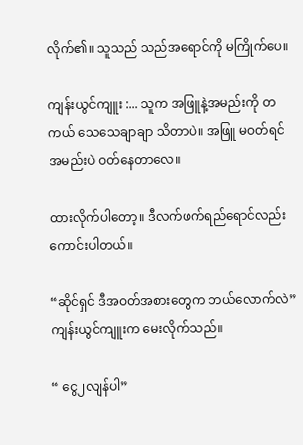လိုက်၏။ သူသည် သည်အရောင်ကို မကြိုက်ပေ။

ကျန်းယွင်ကျူး :... သူက အဖြူနဲ့အမည်းကို တကယ် သေသေချာချာ သိတာပဲ။ အဖြူ မဝတ်ရင် အမည်းပဲ ဝတ်နေတာလေ။

ထားလိုက်ပါတော့။ ဒီလက်ဖက်ရည်ရောင်လည်း ကောင်းပါတယ်။

“ဆိုင်ရှင် ဒီအဝတ်အစားတွေက ဘယ်လောက်လဲ” ကျန်းယွင်ကျူးက မေးလိုက်သည်။

“ ငွေ၂လျန်ပါ”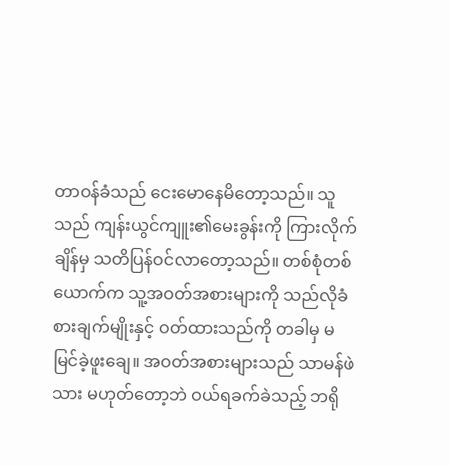တာဝန်ခံသည် ငေးမောနေမိတော့သည်။ သူသည် ကျန်းယွင်ကျူး၏မေးခွန်းကို ကြားလိုက်ချိန်မှ သတိပြန်ဝင်လာတော့သည်။ တစ်စုံတစ်ယောက်က သူ့အဝတ်အစားများကို သည်လိုခံစားချက်မျိုးနှင့် ဝတ်ထားသည်ကို တခါမှ မမြင်ခဲ့ဖူးချေ။ အဝတ်အစားများသည် သာမန်ဖဲသား မဟုတ်တော့ဘဲ ဝယ်ရခက်ခဲသည့် ဘရို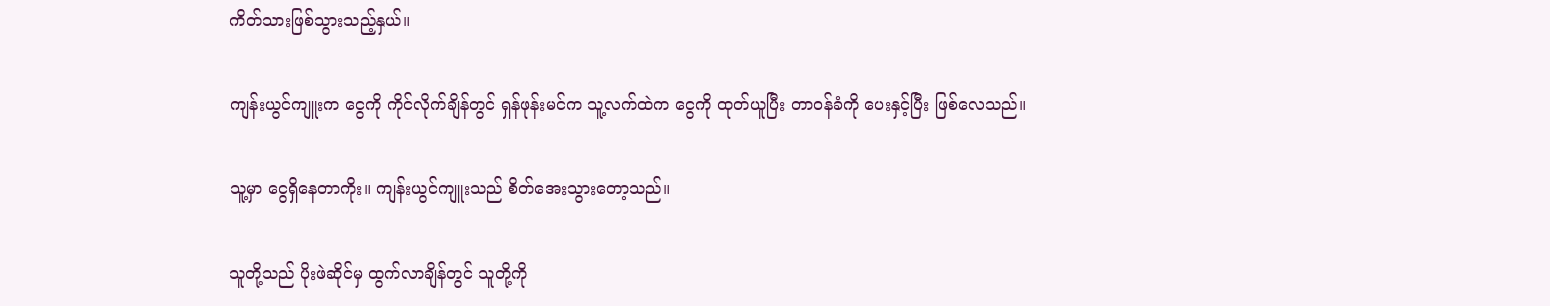ကိတ်သားဖြစ်သွားသည့်နှယ်။

ကျန်းယွင်ကျူးက ငွေကို ကိုင်လိုက်ချိန်တွင် ရှန်ဖုန်းမင်က သူ့လက်ထဲက ငွေကို ထုတ်ယူပြီး တာဝန်ခံကို ပေးနှင့်ပြီး ဖြစ်လေသည်။

သူ့မှာ ငွေရှိနေတာကိုး။ ကျန်းယွင်ကျူးသည် စိတ်အေးသွားတော့သည်။

သူတို့သည် ပိုးဖဲဆိုင်မှ ထွက်လာချိန်တွင် သူတို့ကို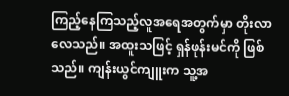ကြည့်နေကြသည့်လူအရေအတွက်မှာ တိုးလာလေသည်။ အထူးသဖြင့် ရှန်ဖုန်းမင်ကို ဖြစ်သည်။ ကျန်းယွင်ကျူးက သူ့အ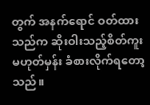တွက် အနက်ရောင် ဝတ်ထားသည်က ဆိုးဝါးသည့်စိတ်ကူး မဟုတ်မှန်း ခံစားလိုက်ရတော့သည်။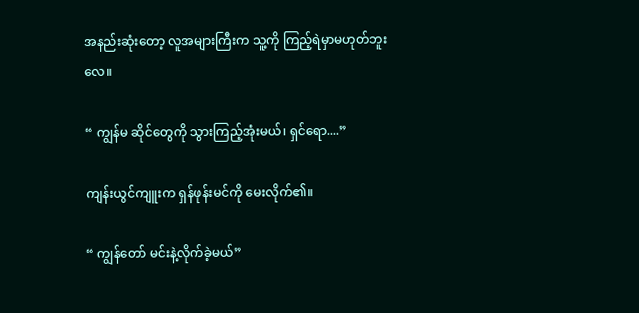အနည်းဆုံးတော့ လူအများကြီးက သူ့ကို ကြည့်ရဲမှာမဟုတ်ဘူးလေ။

“ ကျွန်မ ဆိုင်တွေကို သွားကြည့်အုံးမယ်၊ ရှင်ရော....”

ကျန်းယွင်ကျူးက ရှန်ဖုန်းမင်ကို မေးလိုက်၏။

“ ကျွန်တော် မင်းနဲ့လိုက်ခဲ့မယ်”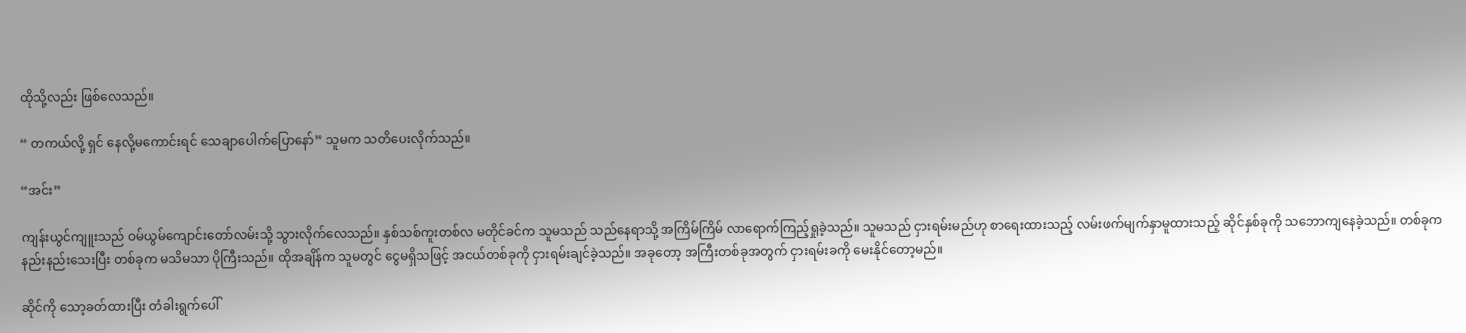ထိုသို့လည်း ဖြစ်လေသည်။

“ တကယ်လို့ ရှင် နေလို့မကောင်းရင် သေချာပေါက်ပြောနော်” သူမက သတိပေးလိုက်သည်။

“အင်း”

ကျန်းယွင်ကျူးသည် ဝမ်ယွမ်ကျောင်းတော်လမ်းသို့ သွားလိုက်လေသည်။ နှစ်သစ်ကူးတစ်လ မတိုင်ခင်က သူမသည် သည်နေရာသို့ အကြိမ်ကြိမ် လာရောက်ကြည့်ရှုခဲ့သည်။ သူမသည် ငှားရမ်းမည်ဟု စာရေးထားသည့် လမ်းဖက်မျက်နှာမူထားသည့် ဆိုင်နှစ်ခုကို သဘောကျနေခဲ့သည်။ တစ်ခုက နည်းနည်းသေးပြီး တစ်ခုက မသိမသာ ပိုကြီးသည်။ ထိုအချိန်က သူမတွင် ငွေမရှိသဖြင့် အငယ်တစ်ခုကို ငှားရမ်းချင်ခဲ့သည်။ အခုတော့ အကြီးတစ်ခုအတွက် ငှားရမ်းခကို မေးနိုင်တော့မည်။

ဆိုင်ကို သော့ခတ်ထားပြီး တံခါးရွက်ပေါ်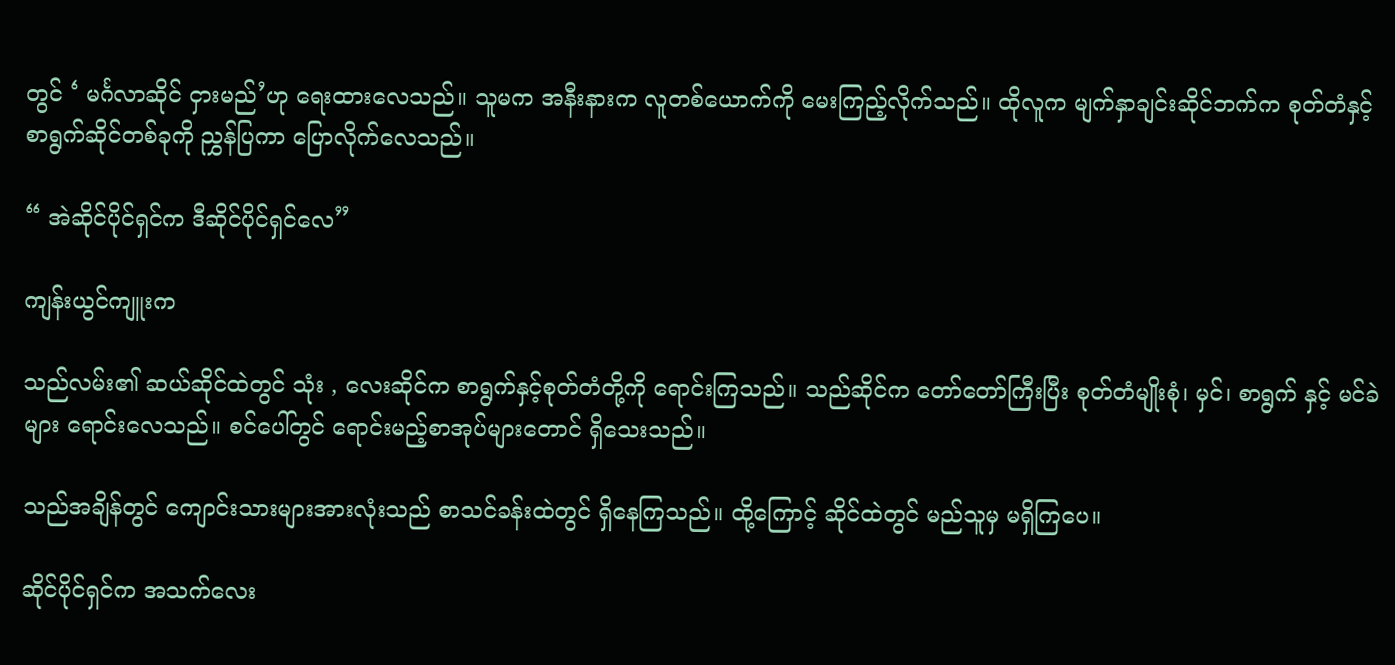တွင် ‘ မင်္ဂလာဆိုင် ငှားမည်’ဟု ရေးထားလေသည်။ သူမက အနီးနားက လူတစ်ယောက်ကို မေးကြည့်လိုက်သည်။ ထိုလူက မျက်နှာချင်းဆိုင်ဘက်က စုတ်တံနှင့် စာရွက်ဆိုင်တစ်ခုကို ညွှန်ပြကာ ပြောလိုက်လေသည်။

“ အဲဆိုင်ပိုင်ရှင်က ဒီဆိုင်ပိုင်ရှင်လေ”

ကျန်းယွင်ကျူးက

သည်လမ်း၏ ဆယ်ဆိုင်ထဲတွင် သုံး , လေးဆိုင်က စာရွက်နှင့်စုတ်တံတို့ကို ရောင်းကြသည်။ သည်ဆိုင်က တော်တော်ကြီးပြီး စုတ်တံမျိုးစုံ၊ မှင်၊ စာရွက် နှင့် မင်ခဲများ ရောင်းလေသည်။ စင်ပေါ်တွင် ရောင်းမည့်စာအုပ်များတောင် ရှိသေးသည်။

သည်အချိန်တွင် ကျောင်းသားများအားလုံးသည် စာသင်ခန်းထဲတွင် ရှိနေကြသည်။ ထို့ကြောင့် ဆိုင်ထဲတွင် မည်သူမှ မရှိကြပေ။

ဆိုင်ပိုင်ရှင်က အသက်လေး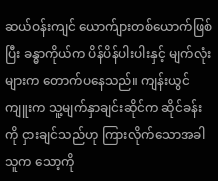ဆယ်ဝန်းကျင် ယောက်ျားတစ်ယောက်ဖြစ်ပြီး ခန္ဓာကိုယ်က ပိန်ပိန်ပါးပါးနှင့် မျက်လုံးများက တောက်ပနေသည်။ ကျန်းယွင်ကျူးက သူ့မျက်နှာချင်းဆိုင်က ဆိုင်ခန်းကို ငှားချင်သည်ဟု ကြားလိုက်သောအခါ သူက သော့ကို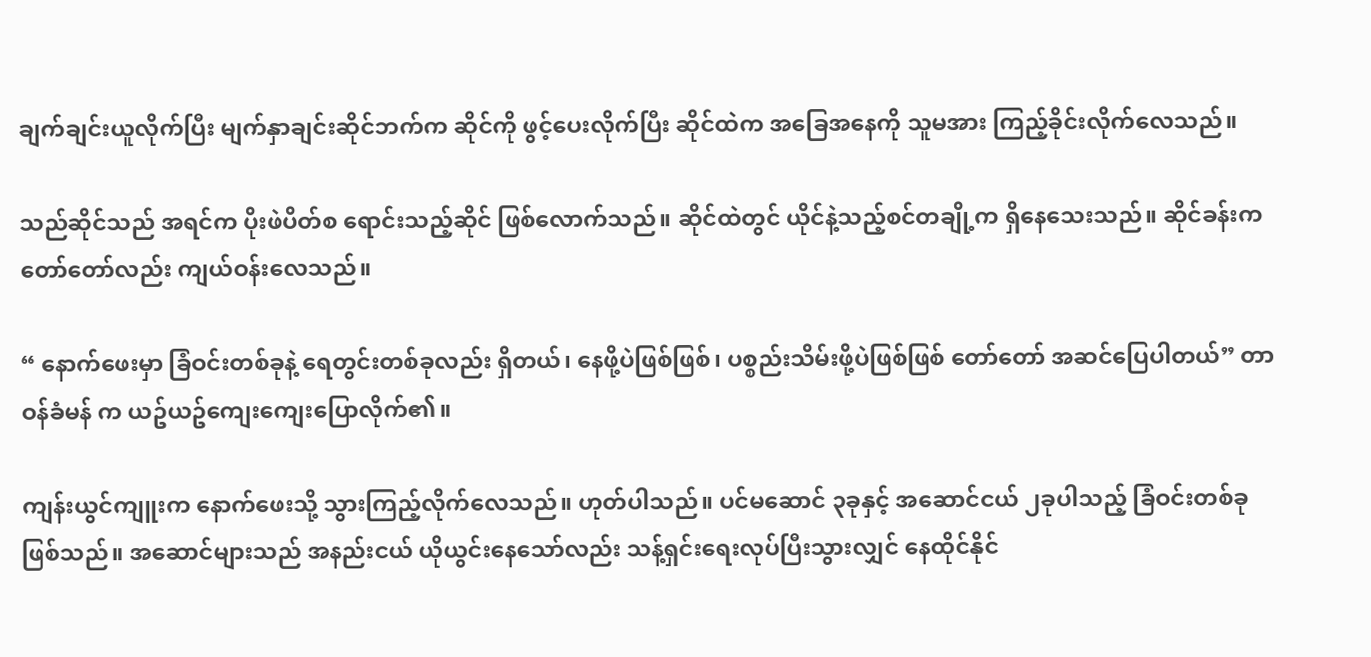ချက်ချင်းယူလိုက်ပြီး မျက်နှာချင်းဆိုင်ဘက်က ဆိုင်ကို ဖွင့်ပေးလိုက်ပြီး ဆိုင်ထဲက အခြေအနေကို သူမအား ကြည့်ခိုင်းလိုက်လေသည်။

သည်ဆိုင်သည် အရင်က ပိုးဖဲပိတ်စ ရောင်းသည့်ဆိုင် ဖြစ်လောက်သည်။ ဆိုင်ထဲတွင် ယိုင်နဲ့သည့်စင်တချို့က ရှိနေသေးသည်။ ဆိုင်ခန်းက တော်တော်လည်း ကျယ်ဝန်းလေသည်။

“ နောက်ဖေးမှာ ခြံဝင်းတစ်ခုနဲ့ ရေတွင်းတစ်ခုလည်း ရှိတယ်၊ နေဖို့ပဲဖြစ်ဖြစ်၊ ပစ္စည်းသိမ်းဖို့ပဲဖြစ်ဖြစ် တော်တော် အဆင်ပြေပါတယ်” တာဝန်ခံမန် က ယဥ်ယဥ်ကျေးကျေးပြောလိုက်၏။

ကျန်းယွင်ကျူးက နောက်ဖေးသို့ သွားကြည့်လိုက်လေသည်။ ဟုတ်ပါသည်။ ပင်မဆောင် ၃ခုနှင့် အဆောင်ငယ် ၂ခုပါသည့် ခြံဝင်းတစ်ခု ဖြစ်သည်။ အဆောင်များသည် အနည်းငယ် ယိုယွင်းနေသော်လည်း သန့်ရှင်းရေးလုပ်ပြီးသွားလျှင် နေထိုင်နိုင်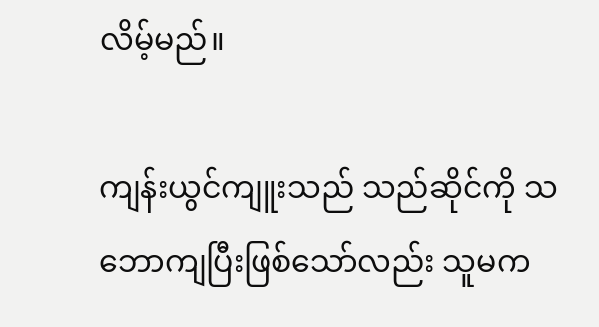လိမ့်မည်။

ကျန်းယွင်ကျူးသည် သည်ဆိုင်ကို သဘောကျပြီးဖြစ်သော်လည်း သူမက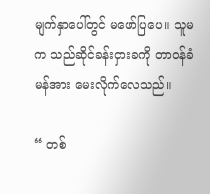မျက်နှာပေါ်တွင် မဖော်ပြပေ။ သူမက သည်ဆိုင်ခန်းငှားခကို တာဝန်ခံမန်အား မေးလိုက်လေသည်။

“ တစ်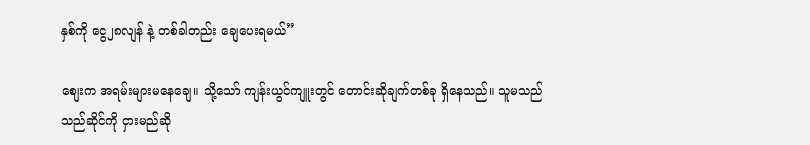နှစ်ကို ငွေ၂၈လျန် နဲ့ တစ်ခါတည်း ချေပေးရမယ်”

စျေးက အရမ်းများမနေချေ။ သို့သော် ကျန်းယွင်ကျူးတွင် တောင်းဆိုချက်တစ်ခု ရှိနေသည်။ သူမသည် သည်ဆိုင်ကို ငှားမည်ဆို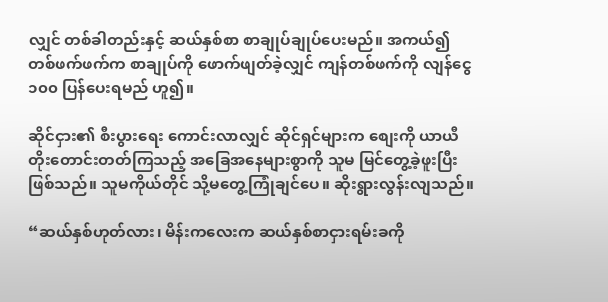လျှင် တစ်ခါတည်းနှင့် ဆယ်နှစ်စာ စာချုပ်ချုပ်ပေးမည်။ အကယ်၍ တစ်ဖက်ဖက်က စာချုပ်ကို ဖောက်ဖျတ်ခဲ့လျှင် ကျန်တစ်ဖက်ကို လျန်ငွေ၁၀၀ ပြန်ပေးရမည် ဟူ၍။

ဆိုင်ငှား၏ စီးပွားရေး ကောင်းလာလျှင် ဆိုင်ရှင်များက စျေးကို ယာယီ တိုးတောင်းတတ်ကြသည့် အခြေအနေများစွာကို သူမ မြင်တွေ့ခဲ့ဖူးပြီးဖြစ်သည်။ သူမကိုယ်တိုင် သို့မတွေ့ကြုံချင်ပေ။ ဆိုးရွားလွန်းလျသည်။

“ဆယ်နှစ်ဟုတ်လား၊ မိန်းကလေးက ဆယ်နှစ်စာငှားရမ်းခကို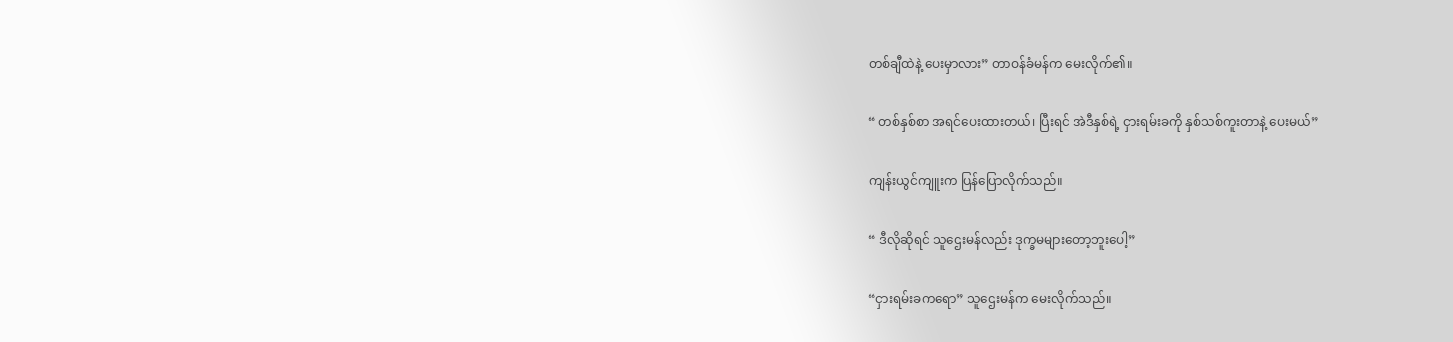တစ်ချီထဲနဲ့ ပေးမှာလား” တာဝန်ခံမန်က မေးလိုက်၏။

“ တစ်နှစ်စာ အရင်ပေးထားတယ်၊ ပြီးရင် အဲဒီနှစ်ရဲ့ ငှားရမ်းခကို နှစ်သစ်ကူးတာနဲ့ ပေးမယ်”

ကျန်းယွင်ကျူးက ပြန်ပြောလိုက်သည်။

“ ဒီလိုဆိုရင် သူဌေးမန်လည်း ဒုက္ခမများတော့ဘူးပေါ့”

“ငှားရမ်းခကရော” သူဌေးမန်က မေးလိုက်သည်။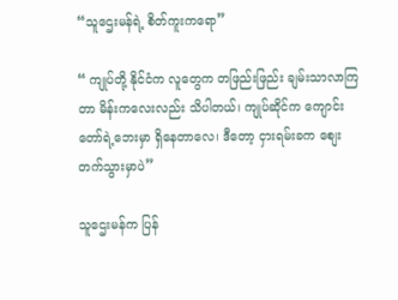“သူဌေးမန်ရဲ့ စိတ်ကူးကရော”

“ ကျုပ်တို့ နိုင်ငံက လူတွေက တဖြည်းဖြည်း ချမ်းသာလာကြတာ မိန်းကလေးလည်း သိပါတယ်၊ ကျုပ်ဆိုင်က ကျောင်းတော်ရဲ့ဘေးမှာ ရှိနေတာလေ၊ ဒီတော့ ငှားရမ်းခက စျေးတက်သွားမှာပဲ”

သူဌေးမန်က ပြန်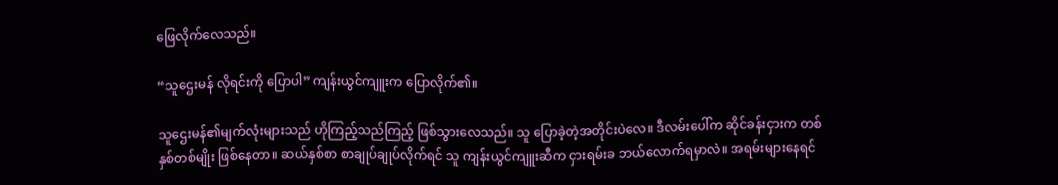ဖြေလိုက်လေသည်။

“သူဌေးမန် လိုရင်းကို ပြောပါ” ကျန်းယွင်ကျူးက ပြောလိုက်၏။

သူဌေးမန်၏မျက်လုံးများသည် ဟိုကြည့်သည်ကြည့် ဖြစ်သွားလေသည်။ သူ ပြောခဲ့တဲ့အတိုင်းပဲလေ။ ဒီလမ်းပေါ်က ဆိုင်ခန်းငှားက တစ်နှစ်တစ်မျိုး ဖြစ်နေတာ။ ဆယ်နှစ်စာ စာချုပ်ချုပ်လိုက်ရင် သူ ကျန်းယွင်ကျူးဆီက ငှားရမ်းခ ဘယ်လောက်ရမှာလဲ။ အရမ်းများနေရင်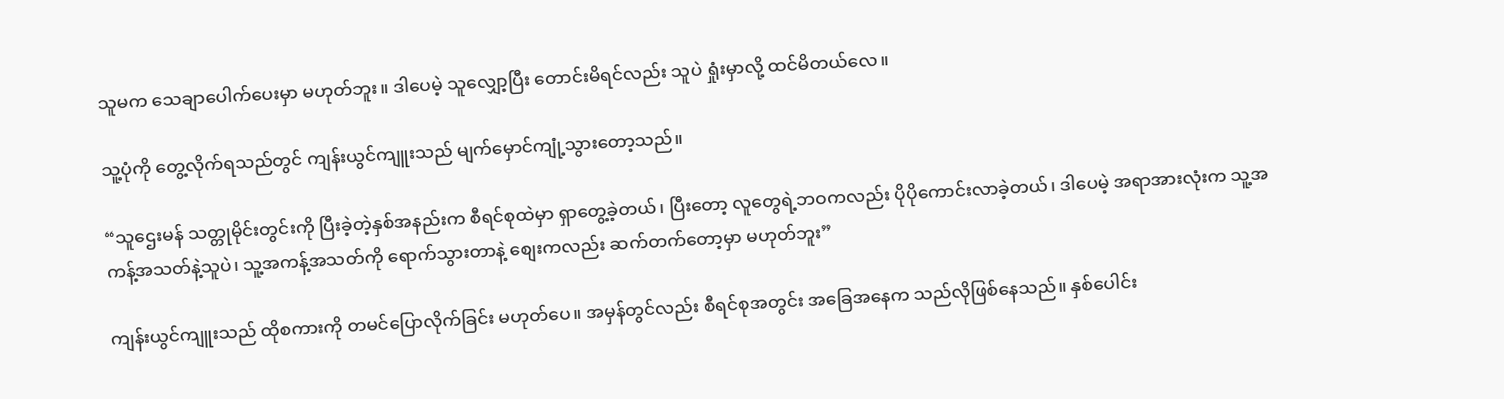သူမက သေချာပေါက်ပေးမှာ မဟုတ်ဘူး။ ဒါပေမဲ့ သူလျှော့ပြီး တောင်းမိရင်လည်း သူပဲ ရှုံးမှာလို့ ထင်မိတယ်လေ။

သူ့ပုံကို တွေ့လိုက်ရသည်တွင် ကျန်းယွင်ကျူးသည် မျက်မှောင်ကျုံ့သွားတော့သည်။

“သူဌေးမန် သတ္တုမိုင်းတွင်းကို ပြီးခဲ့တဲ့နှစ်အနည်းက စီရင်စုထဲမှာ ရှာတွေ့ခဲ့တယ်၊ ပြီးတော့ လူတွေရဲ့ဘဝကလည်း ပိုပိုကောင်းလာခဲ့တယ်၊ ဒါပေမဲ့ အရာအားလုံးက သူ့အကန့်အသတ်နဲ့သူပဲ၊ သူ့အကန့်အသတ်ကို ရောက်သွားတာနဲ့ စျေးကလည်း ဆက်တက်တော့မှာ မဟုတ်ဘူး”

ကျန်းယွင်ကျူးသည် ထိုစကားကို တမင်ပြောလိုက်ခြင်း မဟုတ်ပေ။ အမှန်တွင်လည်း စီရင်စုအတွင်း အခြေအနေက သည်လိုဖြစ်နေသည်။ နှစ်ပေါင်း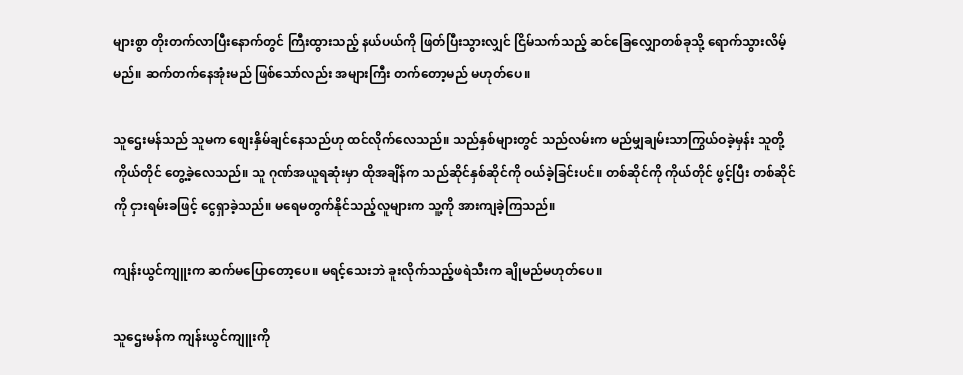များစွာ တိုးတက်လာပြီးနောက်တွင် ကြီးထွားသည့် နယ်ပယ်ကို ဖြတ်ပြီးသွားလျှင် ငြိမ်သက်သည့် ဆင်ခြေလျှောတစ်ခုသို့ ရောက်သွားလိမ့်မည်။ ဆက်တက်နေအုံးမည် ဖြစ်သော်လည်း အများကြီး တက်တော့မည် မဟုတ်ပေ။

သူဌေးမန်သည် သူမက စျေးနှိမ်ချင်နေသည်ဟု ထင်လိုက်လေသည်။ သည်နှစ်များတွင် သည်လမ်းက မည်မျှချမ်းသာကြွယ်ဝခဲ့မှန်း သူတို့ကိုယ်တိုင် တွေ့ခဲ့လေသည်။ သူ ဂုဏ်အယူရဆုံးမှာ ထိုအချိန်က သည်ဆိုင်နှစ်ဆိုင်ကို ဝယ်ခဲ့ခြင်းပင်။ တစ်ဆိုင်ကို ကိုယ်တိုင် ဖွင့်ပြီး တစ်ဆိုင်ကို ငှားရမ်းခဖြင့် ငွေရှာခဲ့သည်။ မရေမတွက်နိုင်သည့်လူများက သူ့ကို အားကျခဲ့ကြသည်။

ကျန်းယွင်ကျူးက ဆက်မပြောတော့ပေ။ မရင့်သေးဘဲ ခူးလိုက်သည့်ဖရဲသီးက ချိုမည်မဟုတ်ပေ။

သူဌေးမန်က ကျန်းယွင်ကျူးကို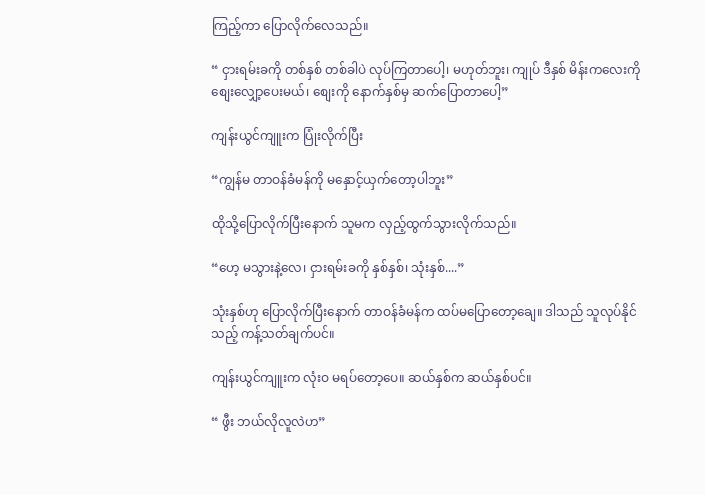ကြည့်ကာ ပြောလိုက်လေသည်။

“ ငှားရမ်းခကို တစ်နှစ် တစ်ခါပဲ လုပ်ကြတာပေါ့၊ မဟုတ်ဘူး၊ ကျုပ် ဒီနှစ် မိန်းကလေးကို စျေးလျှော့ပေးမယ်၊ စျေးကို နောက်နှစ်မှ ဆက်ပြောတာပေါ့”

ကျန်းယွင်ကျူးက ပြုံးလိုက်ပြီး

“ကျွန်မ တာဝန်ခံမန်ကို မနှောင့်ယှက်တော့ပါဘူး”

ထိုသို့ပြောလိုက်ပြီးနောက် သူမက လှည့်ထွက်သွားလိုက်သည်။

“ဟေ့ မသွားနဲ့လေ၊ ငှားရမ်းခကို နှစ်နှစ်၊ သုံးနှစ်....”

သုံးနှစ်ဟု ပြောလိုက်ပြီးနောက် တာဝန်ခံမန်က ထပ်မပြောတော့ချေ။ ဒါသည် သူလုပ်နိုင်သည့် ကန့်သတ်ချက်ပင်။

ကျန်းယွင်ကျူးက လုံးဝ မရပ်တော့ပေ။ ဆယ်နှစ်က ဆယ်နှစ်ပင်။

“ ဖွီး ဘယ်လိုလူလဲဟ”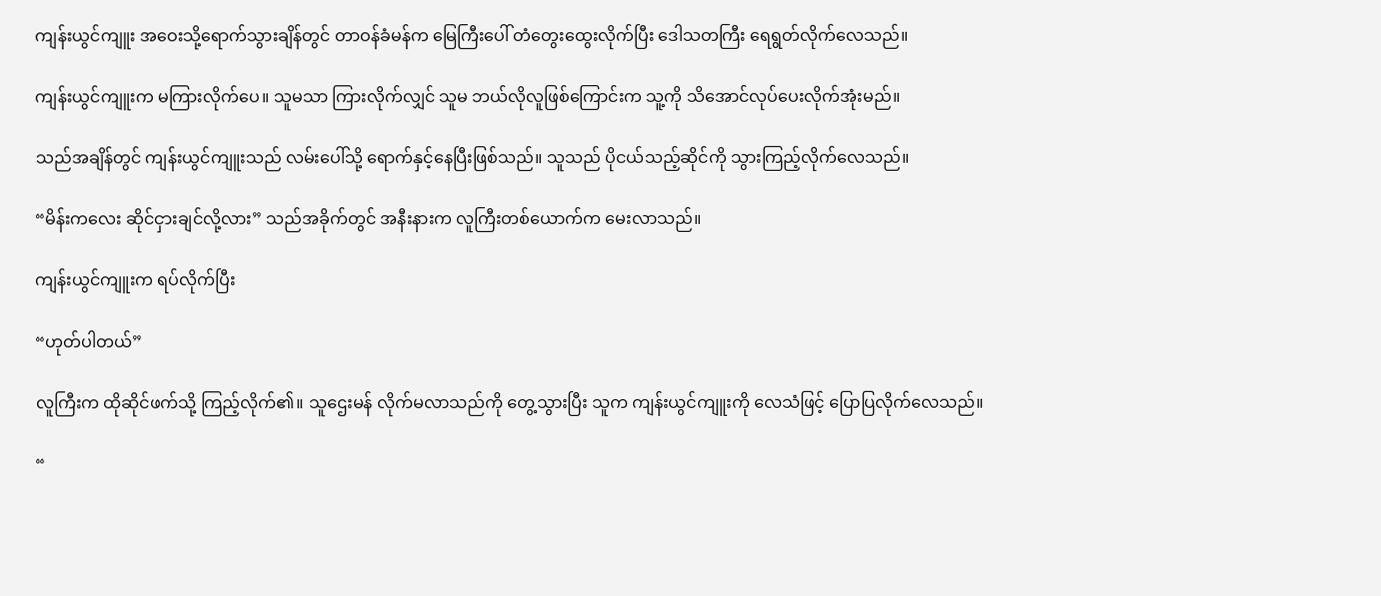ကျန်းယွင်ကျူး အဝေးသို့ရောက်သွားချိန်တွင် တာဝန်ခံမန်က မြေကြီးပေါ် တံတွေးထွေးလိုက်ပြီး ဒေါသတကြီး ရေရွတ်လိုက်လေသည်။

ကျန်းယွင်ကျူးက မကြားလိုက်ပေ။ သူမသာ ကြားလိုက်လျှင် သူမ ဘယ်လိုလူဖြစ်ကြောင်းက သူ့ကို သိအောင်လုပ်ပေးလိုက်အုံးမည်။

သည်အချိန်တွင် ကျန်းယွင်ကျူးသည် လမ်းပေါ်သို့ ရောက်နှင့်နေပြီးဖြစ်သည်။ သူသည် ပိုငယ်သည့်ဆိုင်ကို သွားကြည့်လိုက်လေသည်။

“မိန်းကလေး ဆိုင်ငှားချင်လို့လား” သည်အခိုက်တွင် အနီးနားက လူကြီးတစ်ယောက်က မေးလာသည်။

ကျန်းယွင်ကျူးက ရပ်လိုက်ပြီး

“ဟုတ်ပါတယ်”

လူကြီးက ထိုဆိုင်ဖက်သို့ ကြည့်လိုက်၏။ သူဌေးမန် လိုက်မလာသည်ကို တွေ့သွားပြီး သူက ကျန်းယွင်ကျူးကို လေသံဖြင့် ပြောပြလိုက်လေသည်။

“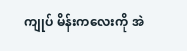ကျုပ် မိန်းကလေးကို အဲ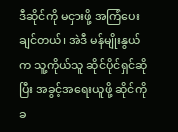ဒီဆိုင်ကို မငှားဖို့ အကြံပေးချင်တယ်၊ အဲဒီ မန်မျိုးနွယ်က သူ့ကိုယ်သူ ဆိုင်ပိုင်ရှင်ဆိုပြီး အခွင့်အရေးယူဖို့ ဆိုင်ကို ခ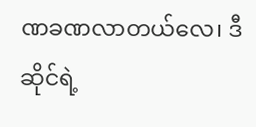ဏခဏလာတယ်လေ၊ ဒီဆိုင်ရဲ့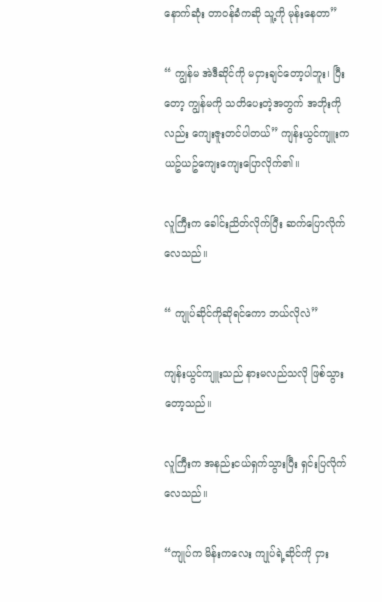နောက်ဆုံး တာဝန်ခံကဆို သူ့ကို မုန်းနေတာ”

“ ကျွန်မ အဲဒီဆိုင်ကို မငှားချင်တော့ပါဘူး၊ ပြီးတော့ ကျွန်မကို သတိပေးတဲ့အတွက် အဘိုးကိုလည်း ကျေးဇူးတင်ပါတယ်” ကျန်းယွင်ကျူးက ယဥ်ယဥ်ကျေးကျေးပြောလိုက်၏။

လူကြီးက ခေါင်းညိတ်လိုက်ပြီး ဆက်ပြောလိုက်လေသည်။

“ ကျုပ်ဆိုင်ကိုဆိုရင်ကော ဘယ်လိုလဲ”

ကျန်းယွင်ကျူးသည် နားမလည်သလို ဖြစ်သွားတော့သည်။

လူကြီးက အနည်းငယ်ရှက်သွားပြီး ရှင်းပြလိုက်လေသည်။

“ကျုပ်က မိန်းကလေး ကျုပ်ရဲ့ဆိုင်ကို ငှား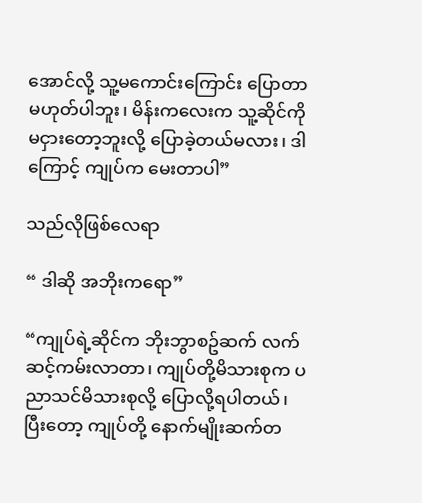အောင်လို့ သူ့မကောင်းကြောင်း ပြောတာမဟုတ်ပါဘူး၊ မိန်းကလေးက သူ့ဆိုင်ကို မငှားတော့ဘူးလို့ ပြောခဲ့တယ်မလား၊ ဒါကြောင့် ကျုပ်က မေးတာပါ”

သည်လိုဖြစ်လေရာ

“ ဒါဆို အဘိုးကရော”

“ကျုပ်ရဲ့ဆိုင်က ဘိုးဘွာစဥ်ဆက် လက်ဆင့်ကမ်းလာတာ၊ ကျုပ်တို့မိသားစုက ပညာသင်မိသားစုလို့ ပြောလို့ရပါတယ်၊ ပြီးတော့ ကျုပ်တို့ နောက်မျိုးဆက်တ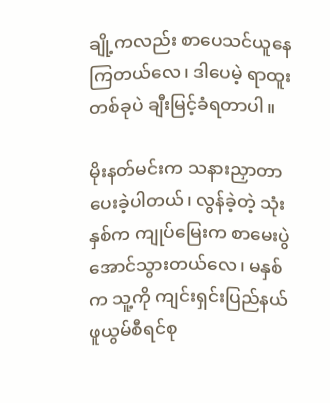ချို့ကလည်း စာပေသင်ယူနေကြတယ်လေ၊ ဒါပေမဲ့ ရာထူးတစ်ခုပဲ ချီးမြင့်ခံရတာပါ။

မိုးနတ်မင်းက သနားညှာတာပေးခဲ့ပါတယ်၊ လွန်ခဲ့တဲ့ သုံးနှစ်က ကျုပ်မြေးက စာမေးပွဲ အောင်သွားတယ်လေ၊ မနှစ်က သူ့ကို ကျင်းရှင်းပြည်နယ် ဖူယွမ်စီရင်စု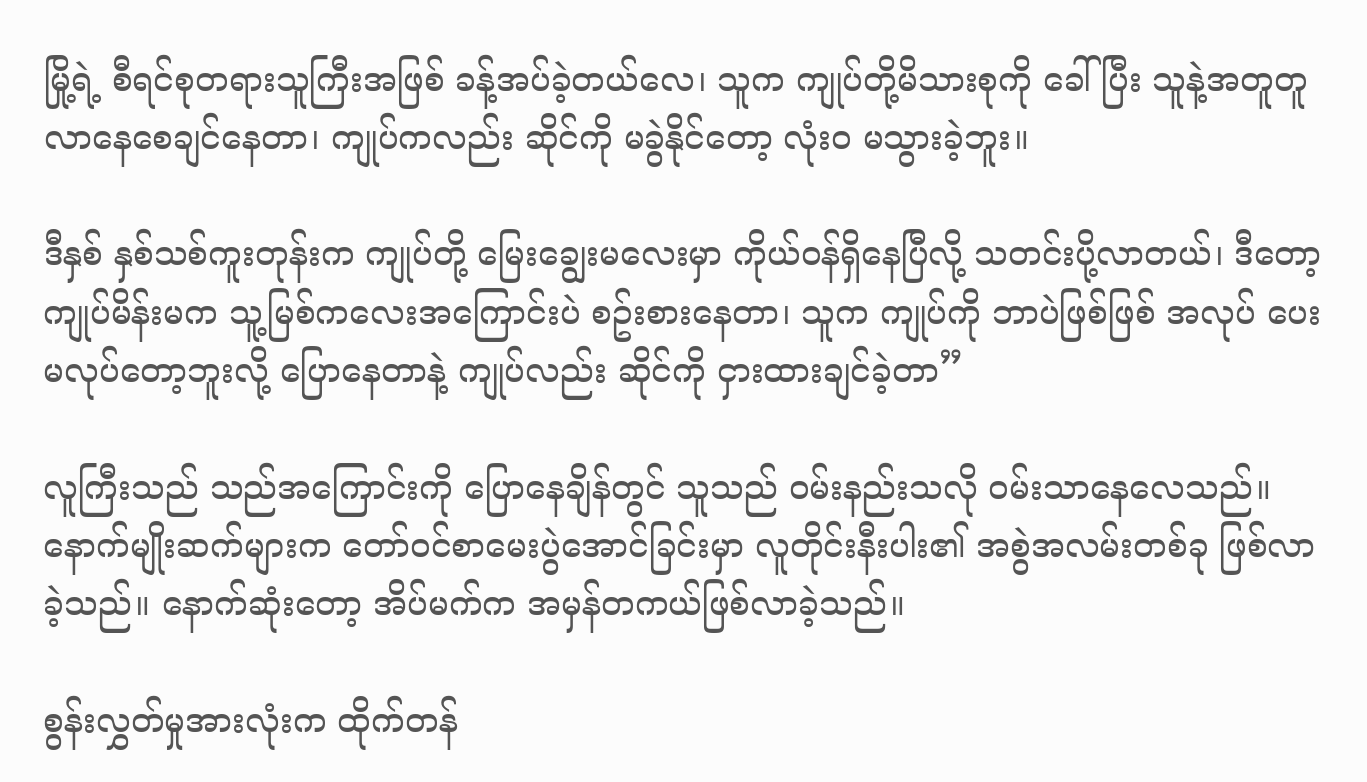မြို့ရဲ့ စီရင်စုတရားသူကြီးအဖြစ် ခန့်အပ်ခဲ့တယ်လေ၊ သူက ကျုပ်တို့မိသားစုကို ခေါ်ပြီး သူနဲ့အတူတူ လာနေစေချင်နေတာ၊ ကျုပ်ကလည်း ဆိုင်ကို မခွဲနိုင်တော့ လုံးဝ မသွားခဲ့ဘူး။

ဒီနှစ် နှစ်သစ်ကူးတုန်းက ကျုပ်တို့ မြေးချွေးမလေးမှာ ကိုယ်ဝန်ရှိနေပြီလို့ သတင်းပို့လာတယ်၊ ဒီတော့ ကျုပ်မိန်းမက သူ့မြစ်ကလေးအကြောင်းပဲ စဥ်းစားနေတာ၊ သူက ကျုပ်ကို ဘာပဲဖြစ်ဖြစ် အလုပ် ပေးမလုပ်တော့ဘူးလို့ ပြောနေတာနဲ့ ကျုပ်လည်း ဆိုင်ကို ငှားထားချင်ခဲ့တာ”

လူကြီးသည် သည်အကြောင်းကို ပြောနေချိန်တွင် သူသည် ဝမ်းနည်းသလို ဝမ်းသာနေလေသည်။ နောက်မျိုးဆက်များက တော်ဝင်စာမေးပွဲအောင်ခြင်းမှာ လူတိုင်းနီးပါး၏ အစွဲအလမ်းတစ်ခု ဖြစ်လာခဲ့သည်။ နောက်ဆုံးတော့ အိပ်မက်က အမှန်တကယ်ဖြစ်လာခဲ့သည်။

စွန်းလွှတ်မှုအားလုံးက ထိုက်တန်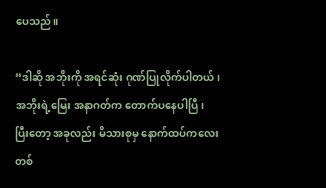ပေသည်။

“ဒါဆို အဘိုးကို အရင်ဆုံး ဂုဏ်ပြုလိုက်ပါတယ်၊ အဘိုးရဲ့မြေး အနာဂတ်က တောက်ပနေပါပြီ၊ ပြီးတော့ အခုလည်း မိသားစုမှ နောက်ထပ်ကလေးတစ်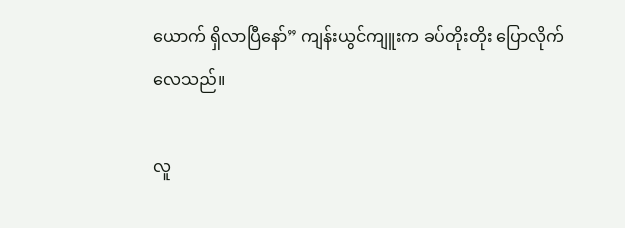ယောက် ရှိလာပြီနော်” ကျန်းယွင်ကျူးက ခပ်တိုးတိုး ပြောလိုက်လေသည်။

လူ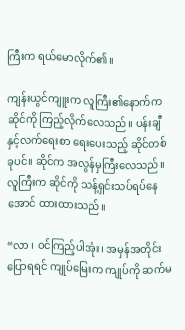ကြီးက ရယ်မောလိုက်၏။

ကျန်းယွင်ကျူးက လူကြီး၏နောက်က ဆိုင်ကို ကြည့်လိုက်လေသည်။ ပန်းချီနှင့်လက်ရေးစာ ရေးပေးသည့် ဆိုင်တစ်ခုပင်။ ဆိုင်က အလွန်မှကြီးလေသည်။ လူကြီးက ဆိုင်ကို သန့်ရှင်းသပ်ရပ်နေအောင် ထားထားသည်။

“လာ ၊ ဝင်ကြည့်ပါအုံး၊ အမှန်အတိုင်းပြောရရင် ကျုပ်မြေးက ကျုပ်ကို ဆက်မ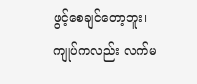ဖွင့်စေချင်တော့ဘူး၊ ကျုပ်ကလည်း လက်မ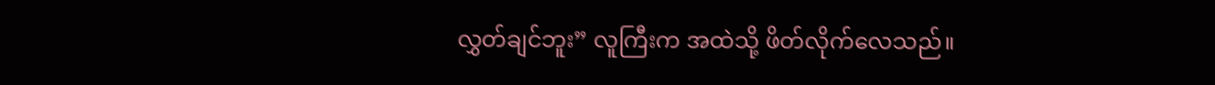လွှတ်ချင်ဘူး” လူကြီးက အထဲသို့ ဖိတ်လိုက်လေသည်။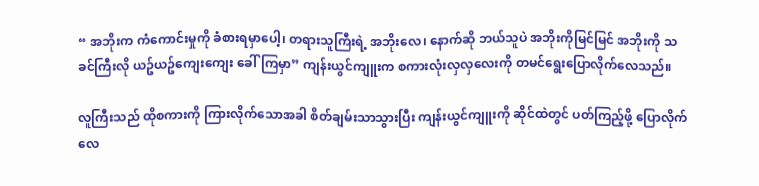“ အဘိုးက ကံကောင်းမှုကို ခံစားရမှာပေါ့၊ တရားသူကြီးရဲ့ အဘိုးလေ၊ နောက်ဆို ဘယ်သူပဲ အဘိုးကိုမြင်မြင် အဘိုးကို သခင်ကြီးလို ယဥ်ယဥ်ကျေးကျေး ခေါ်ကြမှာ” ကျန်းယွင်ကျူးက စကားလုံးလှလှလေးကို တမင်ရွေးပြောလိုက်လေသည်။

လူကြီးသည် ထိုစကားကို ကြားလိုက်သောအခါ စိတ်ချမ်းသာသွားပြီး ကျန်းယွင်ကျူးကို ဆိုင်ထဲတွင် ပတ်ကြည့်ဖို့ ပြောလိုက်လေ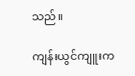သည်။

ကျန်းယွင်ကျူးက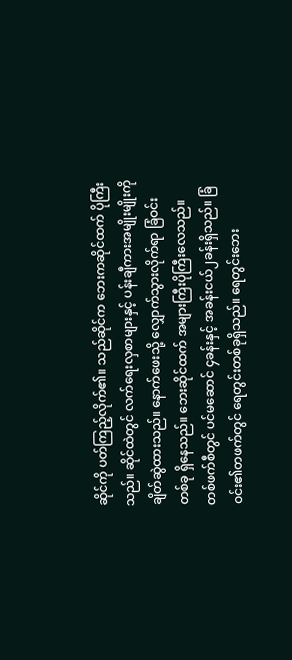ဆိုင်ကို ပတ်ကြည့်လိုက်၏။ သည်ဆိုင်က ဘေးကဆိုင်ထက် ပိုကြီးသည်။ ဆိုင်ထဲတွင် လက်ရေးလှစာများနှင့် ပန်းချီကားအမျိုးမျိုးကို ချိတ်ဆွဲထားသည်။ နောက်ဖေးသို့ လျှောက်သွားလိုက်ရာ ခြံဝင်းတစ်ခု ရှိနေသည်။ ဘေးဆိုင်ထက် အများကြီးပိုကြီးလေသည်။ တစ်ဖက်စီတွင် ပင်မဆောင် ၄ခန်းနှင့် အခန်းငယ်၂ခန်းရှိသည်။ ခြံဝင်း၏တဖက်တွင် ရေတွင်းတစ်ခုရှိသည်။ ရေတွင်းဘေး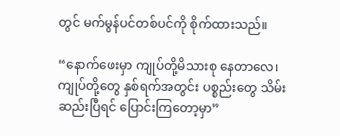တွင် မက်မွန်ပင်တစ်ပင်ကို စိုက်ထားသည်။

“နောက်ဖေးမှာ ကျုပ်တို့မိသားစု နေတာလေ၊ ကျုပ်တို့တွေ နှစ်ရက်အတွင်း ပစ္စည်းတွေ သိမ်းဆည်းပြီရင် ပြောင်းကြတော့မှာ”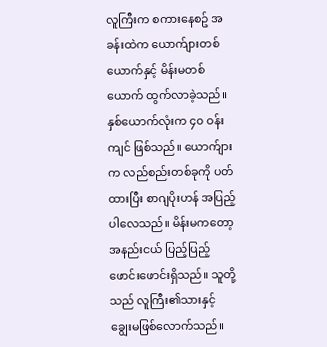လူကြီးက စကားနေစဥ် အခန်းထဲက ယောက်ျားတစ်ယောက်နှင့် မိန်းမတစ်ယောက် ထွက်လာခဲ့သည်။ နှစ်ယောက်လုံးက ၄၀ ဝန်းကျင် ဖြစ်သည်။ ယောက်ျားက လည်စည်းတစ်ခုကို ပတ်ထားပြီး စာဂျပိုးဟန် အပြည့်ပါလေသည်။ မိန်းမကတော့ အနည်းငယ် ပြည့်ပြည့်ဖောင်းဖောင်းရှိသည်။ သူတို့သည် လူကြီး၏သားနှင့် ချွေးမဖြစ်လောက်သည်။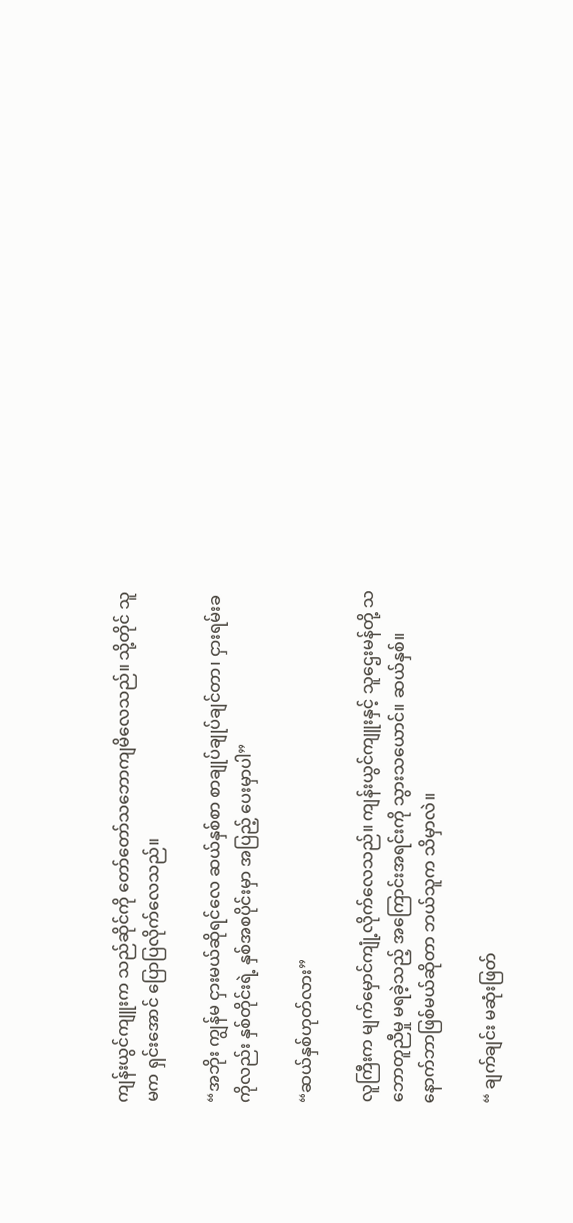ကျန်းယွင်ကျူးက သည်ဆိုင်ကို တော်တော်သဘောကျမိလေသည်။ သို့တိုင် သူမက ရှင်းအောင် ပြောပြလိုက်လေသည်။

“အဘိုး ကျွန်မ ငှားမယ်ဆိုရင်လေ ဆယ်နှစ်စာ စာချုပ်ချုပ်ချင်တာ၊ ငှားရမ်းခကိုလည်း နှစ်တိုင်းရဲ့ နှစ်အစပိုင်းမှာ အပြည့် ပေးမှာပါ”

“ဆယ်နှစ်ဟုတ်လား”

လူကြီးက မျက်မှောင်ကျုံ့လိုက်လေသည်။ ကျန်းယွင်ကျူးနှင့် သူဌေးမန်တို့ သဘောတူညီမှု မရခဲ့သည့် အကြောင်းအရင်းကို သွားသယောင်။ ဆယ်နှစ်။ နောက်ဘာဖြစ်မယ်ဆိုတာ ဘယ်သူက သိမှာလဲ။

“ ချက်ချင်း မဆုံးဖြတ်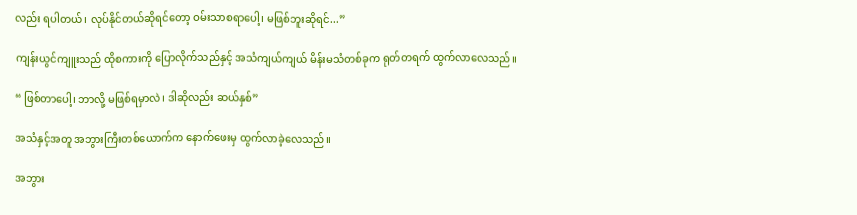လည်း ရပါတယ်၊ လုပ်နိုင်တယ်ဆိုရင်တော့ ဝမ်းသာစရာပေါ့၊ မဖြစ်ဘူးဆိုရင်...”

ကျန်းယွင်ကျူးသည် ထိုစကားကို ပြောလိုက်သည်နှင့် အသံကျယ်ကျယ် မိန်းမသံတစ်ခုက ရုတ်တရက် ထွက်လာလေသည်။

“ ဖြစ်တာပေါ့၊ ဘာလို့ မဖြစ်ရမှာလဲ၊ ဒါဆိုလည်း ဆယ်နှစ်”

အသံနှင့်အတူ အဘွားကြီးတစ်ယောက်က နောက်ဖေးမှ ထွက်လာခဲ့လေသည်။

အဘွား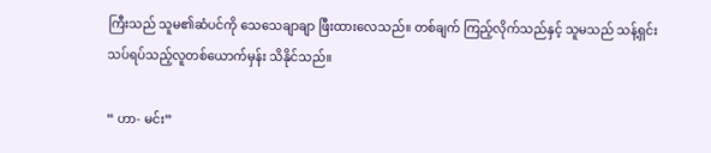ကြီးသည် သူမ၏ဆံပင်ကို သေသေချာချာ ဖြီးထားလေသည်။ တစ်ချက် ကြည့်လိုက်သည်နှင့် သူမသည် သန့်ရှင်းသပ်ရပ်သည့်လူတစ်ယောက်မှန်း သိနိုင်သည်။

“ ဟာ- မင်း”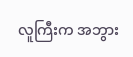လူကြီးက အဘွား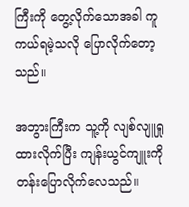ကြီးကို တွေ့လိုက်သောအခါ ကူကယ်ရမဲ့သလို ပြောလိုက်တော့သည်။

အဘွားကြီးက သူ့ကို လျစ်လျူရှုထားလိုက်ပြီး ကျန်းယွင်ကျူးကို တန်းပြောလိုက်လေသည်။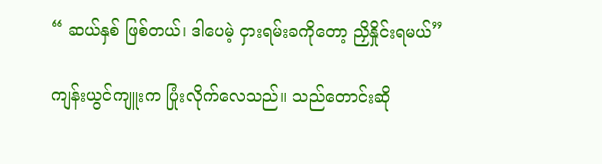“ ဆယ်နှစ် ဖြစ်တယ်၊ ဒါပေမဲ့ ငှားရမ်းခကိုတော့ ညှိနှိုင်းရမယ်”

ကျန်းယွင်ကျူးက ပြုံးလိုက်လေသည်။ သည်တောင်းဆို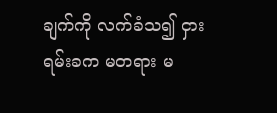ချက်ကို လက်ခံသ၍ ငှားရမ်းခက မတရား မ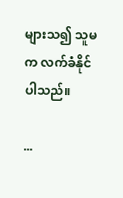များသ၍ သူမက လက်ခံနိုင်ပါသည်။

...